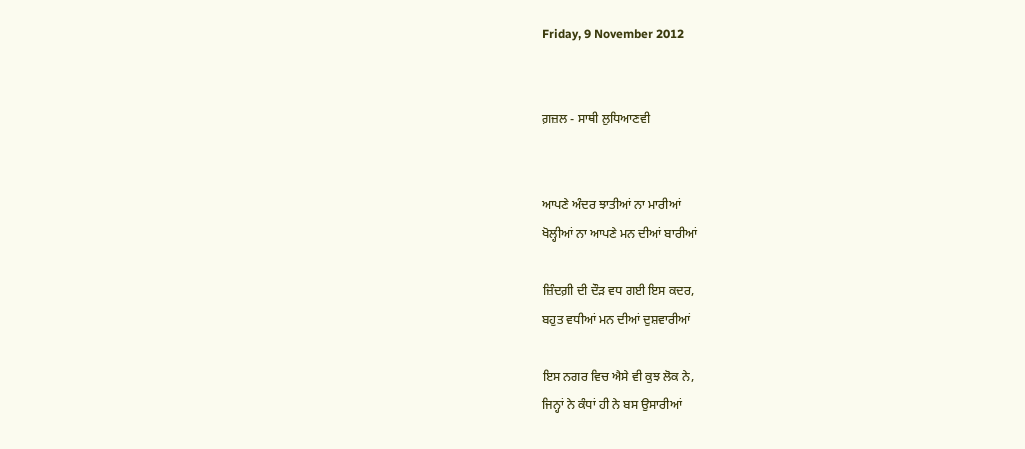Friday, 9 November 2012


ਗ਼ਜ਼ਲ - ਸਾਥੀ ਲੁਧਿਆਣਵੀ


ਆਪਣੇ ਅੰਦਰ ਝਾਤੀਆਂ ਨਾ ਮਾਰੀਆਂ
ਖੋਲ੍ਹੀਆਂ ਨਾ ਆਪਣੇ ਮਨ ਦੀਆਂ ਬਾਰੀਆਂ

ਜ਼ਿੰਦਗ਼ੀ ਦੀ ਦੌੜ ਵਧ ਗਈ ਇਸ ਕਦਰ,
ਬਹੁਤ ਵਧੀਆਂ ਮਨ ਦੀਆਂ ਦੁਸ਼ਵਾਰੀਆਂ

ਇਸ ਨਗਰ ਵਿਚ ਐਸੇ ਵੀ ਕੁਝ ਲੋਕ ਨੇ,
ਜਿਨ੍ਹਾਂ ਨੇ ਕੰਧਾਂ ਹੀ ਨੇ ਬਸ ਉਸਾਰੀਆਂ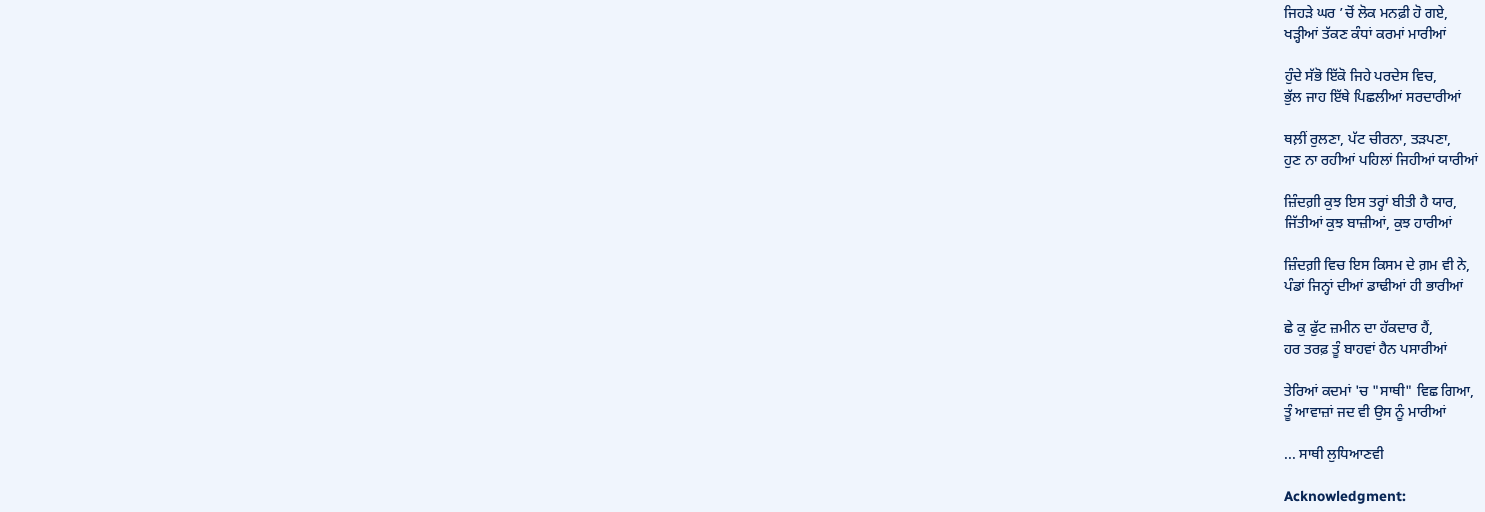ਜਿਹੜੇ ਘਰ ’ਚੋਂ ਲੋਕ ਮਨਫ਼ੀ ਹੋ ਗਏ,
ਖੜ੍ਹੀਆਂ ਤੱਕਣ ਕੰਧਾਂ ਕਰਮਾਂ ਮਾਰੀਆਂ

ਹੁੰਦੇ ਸੱਭੋ ਇੱਕੋ ਜਿਹੇ ਪਰਦੇਸ ਵਿਚ,
ਭੁੱਲ ਜਾਹ ਇੱਥੇ ਪਿਛਲੀਆਂ ਸਰਦਾਰੀਆਂ

ਥਲ਼ੀਂ ਰੁਲਣਾ, ਪੱਟ ਚੀਰਨਾ, ਤੜਪਣਾ,
ਹੁਣ ਨਾ ਰਹੀਆਂ ਪਹਿਲਾਂ ਜਿਹੀਆਂ ਯਾਰੀਆਂ

ਜ਼ਿੰਦਗ਼ੀ ਕੁਝ ਇਸ ਤਰ੍ਹਾਂ ਬੀਤੀ ਹੈ ਯਾਰ,
ਜਿੱਤੀਆਂ ਕੁਝ ਬਾਜ਼ੀਆਂ, ਕੁਝ ਹਾਰੀਆਂ

ਜ਼ਿੰਦਗ਼ੀ ਵਿਚ ਇਸ ਕਿਸਮ ਦੇ ਗ਼ਮ ਵੀ ਨੇ,
ਪੰਡਾਂ ਜਿਨ੍ਹਾਂ ਦੀਆਂ ਡਾਢੀਆਂ ਹੀ ਭਾਰੀਆਂ

ਛੇ ਕੁ ਫੁੱਟ ਜ਼ਮੀਨ ਦਾ ਹੱਕਦਾਰ ਹੈਂ,
ਹਰ ਤਰਫ਼ ਤੂੰ ਬਾਹਵਾਂ ਹੈਨ ਪਸਾਰੀਆਂ

ਤੇਰਿਆਂ ਕਦਮਾਂ 'ਚ "ਸਾਥੀ" ਵਿਛ ਗਿਆ,
ਤੂੰ ਆਵਾਜ਼ਾਂ ਜਦ ਵੀ ਉਸ ਨੂੰ ਮਾਰੀਆਂ

... ਸਾਥੀ ਲੁਧਿਆਣਵੀ

Acknowledgment: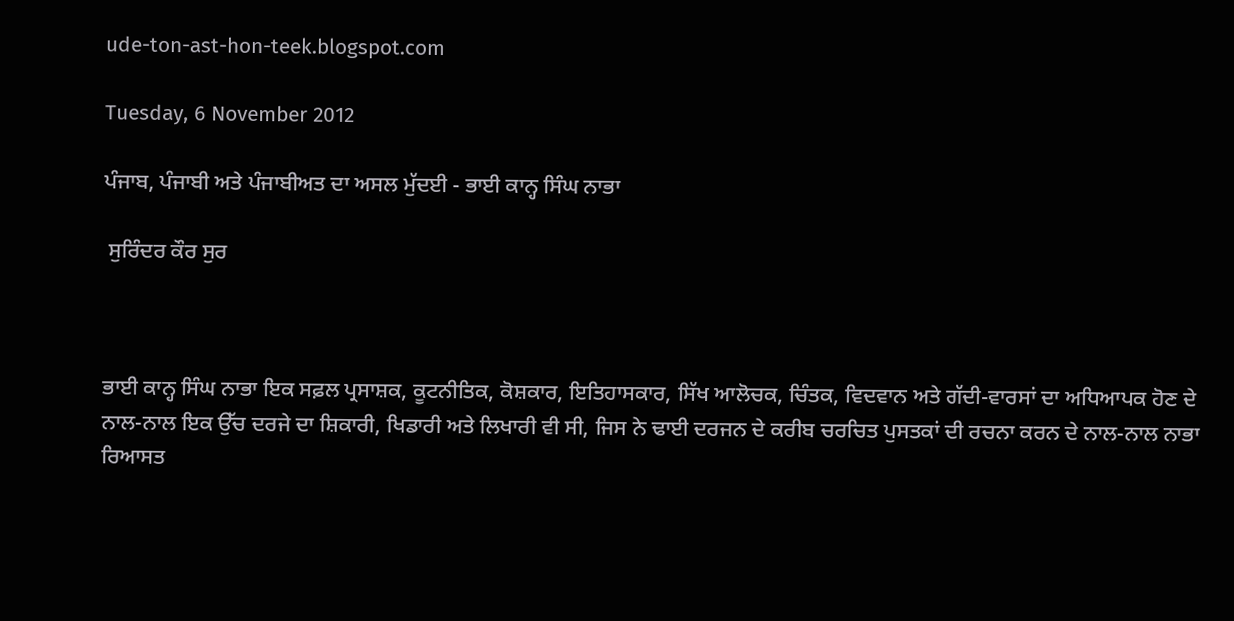ude-ton-ast-hon-teek.blogspot.com

Tuesday, 6 November 2012

ਪੰਜਾਬ, ਪੰਜਾਬੀ ਅਤੇ ਪੰਜਾਬੀਅਤ ਦਾ ਅਸਲ ਮੁੱਦਈ - ਭਾਈ ਕਾਨ੍ਹ ਸਿੰਘ ਨਾਭਾ

 ਸੁਰਿੰਦਰ ਕੌਰ ਸੁਰ



ਭਾਈ ਕਾਨ੍ਹ ਸਿੰਘ ਨਾਭਾ ਇਕ ਸਫ਼ਲ ਪ੍ਰਸਾਸ਼ਕ, ਕੂਟਨੀਤਿਕ, ਕੋਸ਼ਕਾਰ, ਇਤਿਹਾਸਕਾਰ, ਸਿੱਖ ਆਲੋਚਕ, ਚਿੰਤਕ, ਵਿਦਵਾਨ ਅਤੇ ਗੱਦੀ-ਵਾਰਸਾਂ ਦਾ ਅਧਿਆਪਕ ਹੋਣ ਦੇ ਨਾਲ-ਨਾਲ ਇਕ ਉੱਚ ਦਰਜੇ ਦਾ ਸ਼ਿਕਾਰੀ, ਖਿਡਾਰੀ ਅਤੇ ਲਿਖਾਰੀ ਵੀ ਸੀ, ਜਿਸ ਨੇ ਢਾਈ ਦਰਜਨ ਦੇ ਕਰੀਬ ਚਰਚਿਤ ਪੁਸਤਕਾਂ ਦੀ ਰਚਨਾ ਕਰਨ ਦੇ ਨਾਲ-ਨਾਲ ਨਾਭਾ ਰਿਆਸਤ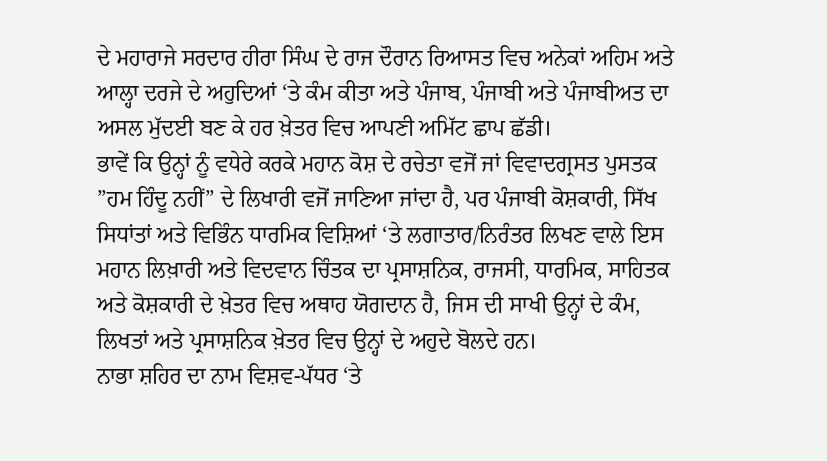ਦੇ ਮਹਾਰਾਜੇ ਸਰਦਾਰ ਹੀਰਾ ਸਿੰਘ ਦੇ ਰਾਜ ਦੌਰਾਨ ਰਿਆਸਤ ਵਿਚ ਅਨੇਕਾਂ ਅਹਿਮ ਅਤੇ ਆਲ੍ਹਾ ਦਰਜੇ ਦੇ ਅਹੁਦਿਆਂ ‘ਤੇ ਕੰਮ ਕੀਤਾ ਅਤੇ ਪੰਜਾਬ, ਪੰਜਾਬੀ ਅਤੇ ਪੰਜਾਬੀਅਤ ਦਾ ਅਸਲ ਮੁੱਦਈ ਬਣ ਕੇ ਹਰ ਖ਼ੇਤਰ ਵਿਚ ਆਪਣੀ ਅਮਿੱਟ ਛਾਪ ਛੱਡੀ।
ਭਾਵੇਂ ਕਿ ਉਨ੍ਹਾਂ ਨੂੰ ਵਧੇਰੇ ਕਰਕੇ ਮਹਾਨ ਕੋਸ਼ ਦੇ ਰਚੇਤਾ ਵਜੋਂ ਜਾਂ ਵਿਵਾਦਗ੍ਰਸਤ ਪੁਸਤਕ ”ਹਮ ਹਿੰਦੂ ਨਹੀਂ” ਦੇ ਲਿਖਾਰੀ ਵਜੋਂ ਜਾਣਿਆ ਜਾਂਦਾ ਹੈ, ਪਰ ਪੰਜਾਬੀ ਕੋਸ਼ਕਾਰੀ, ਸਿੱਖ ਸਿਧਾਂਤਾਂ ਅਤੇ ਵਿਭਿੰਨ ਧਾਰਮਿਕ ਵਿਸ਼ਿਆਂ ‘ਤੇ ਲਗਾਤਾਰ/ਨਿਰੰਤਰ ਲਿਖਣ ਵਾਲੇ ਇਸ ਮਹਾਨ ਲਿਖ਼ਾਰੀ ਅਤੇ ਵਿਦਵਾਨ ਚਿੰਤਕ ਦਾ ਪ੍ਰਸਾਸ਼ਨਿਕ, ਰਾਜਸੀ, ਧਾਰਮਿਕ, ਸਾਹਿਤਕ ਅਤੇ ਕੋਸ਼ਕਾਰੀ ਦੇ ਖ਼ੇਤਰ ਵਿਚ ਅਥਾਹ ਯੋਗਦਾਨ ਹੈ, ਜਿਸ ਦੀ ਸਾਖੀ ਉਨ੍ਹਾਂ ਦੇ ਕੰਮ, ਲਿਖਤਾਂ ਅਤੇ ਪ੍ਰਸਾਸ਼ਨਿਕ ਖ਼ੇਤਰ ਵਿਚ ਉਨ੍ਹਾਂ ਦੇ ਅਹੁਦੇ ਬੋਲਦੇ ਹਨ।
ਨਾਭਾ ਸ਼ਹਿਰ ਦਾ ਨਾਮ ਵਿਸ਼ਵ-ਪੱਧਰ ‘ਤੇ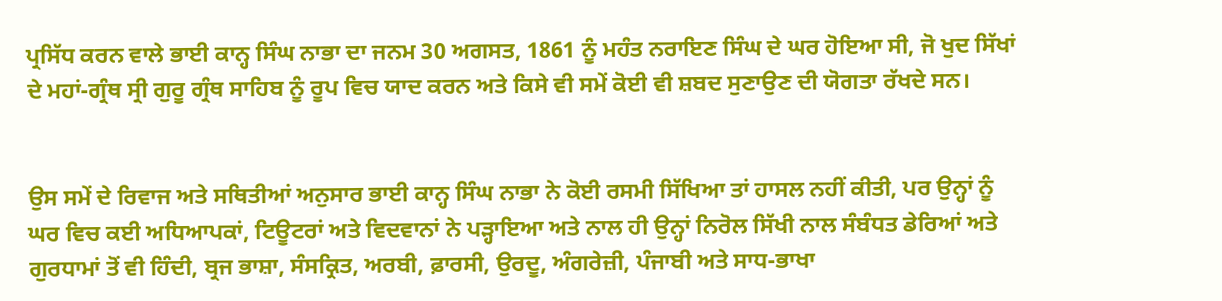ਪ੍ਰਸਿੱਧ ਕਰਨ ਵਾਲੇ ਭਾਈ ਕਾਨ੍ਹ ਸਿੰਘ ਨਾਭਾ ਦਾ ਜਨਮ 30 ਅਗਸਤ, 1861 ਨੂੰ ਮਹੰਤ ਨਰਾਇਣ ਸਿੰਘ ਦੇ ਘਰ ਹੋਇਆ ਸੀ, ਜੋ ਖੁਦ ਸਿੱਖਾਂ ਦੇ ਮਹਾਂ-ਗ੍ਰੰਥ ਸ੍ਰੀ ਗੁਰੂ ਗ੍ਰੰਥ ਸਾਹਿਬ ਨੂੰ ਰੂਪ ਵਿਚ ਯਾਦ ਕਰਨ ਅਤੇ ਕਿਸੇ ਵੀ ਸਮੇਂ ਕੋਈ ਵੀ ਸ਼ਬਦ ਸੁਣਾਉਣ ਦੀ ਯੋਗਤਾ ਰੱਖਦੇ ਸਨ।


ਉਸ ਸਮੇਂ ਦੇ ਰਿਵਾਜ ਅਤੇ ਸਥਿਤੀਆਂ ਅਨੁਸਾਰ ਭਾਈ ਕਾਨ੍ਹ ਸਿੰਘ ਨਾਭਾ ਨੇ ਕੋਈ ਰਸਮੀ ਸਿੱਖਿਆ ਤਾਂ ਹਾਸਲ ਨਹੀਂ ਕੀਤੀ, ਪਰ ਉਨ੍ਹਾਂ ਨੂੰ ਘਰ ਵਿਚ ਕਈ ਅਧਿਆਪਕਾਂ, ਟਿਊਟਰਾਂ ਅਤੇ ਵਿਦਵਾਨਾਂ ਨੇ ਪੜ੍ਹਾਇਆ ਅਤੇ ਨਾਲ ਹੀ ਉਨ੍ਹਾਂ ਨਿਰੋਲ ਸਿੱਖੀ ਨਾਲ ਸੰਬੰਧਤ ਡੇਰਿਆਂ ਅਤੇ ਗੁਰਧਾਮਾਂ ਤੋਂ ਵੀ ਹਿੰਦੀ, ਬ੍ਰਜ ਭਾਸ਼ਾ, ਸੰਸਕ੍ਰਿਤ, ਅਰਬੀ, ਫ਼ਾਰਸੀ, ਉਰਦੂ, ਅੰਗਰੇਜ਼ੀ, ਪੰਜਾਬੀ ਅਤੇ ਸਾਧ-ਭਾਖਾ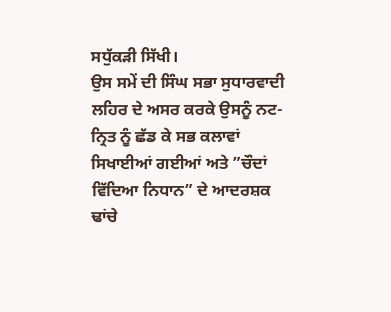ਸਧੁੱਕੜੀ ਸਿੱਖੀ।
ਉਸ ਸਮੇਂ ਦੀ ਸਿੰਘ ਸਭਾ ਸੁਧਾਰਵਾਦੀ ਲਹਿਰ ਦੇ ਅਸਰ ਕਰਕੇ ਉਸਨੂੰ ਨਟ-ਨ੍ਰਿਤ ਨੂੰ ਛੱਡ ਕੇ ਸਭ ਕਲਾਵਾਂ ਸਿਖਾਈਆਂ ਗਈਆਂ ਅਤੇ ”ਚੌਦਾਂ ਵਿੱਦਿਆ ਨਿਧਾਨ” ਦੇ ਆਦਰਸ਼ਕ ਢਾਂਚੇ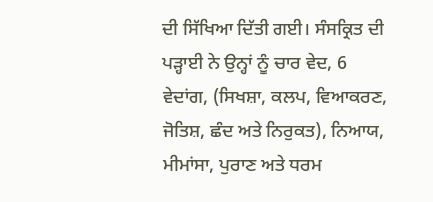ਦੀ ਸਿੱਖਿਆ ਦਿੱਤੀ ਗਈ। ਸੰਸਕ੍ਰਿਤ ਦੀ ਪੜ੍ਹਾਈ ਨੇ ਉਨ੍ਹਾਂ ਨੂੰ ਚਾਰ ਵੇਦ, 6 ਵੇਦਾਂਗ, (ਸਿਖਸ਼ਾ, ਕਲਪ, ਵਿਆਕਰਣ, ਜੋਤਿਸ਼, ਛੰਦ ਅਤੇ ਨਿਰੁਕਤ), ਨਿਆਯ, ਮੀਮਾਂਸਾ, ਪੁਰਾਣ ਅਤੇ ਧਰਮ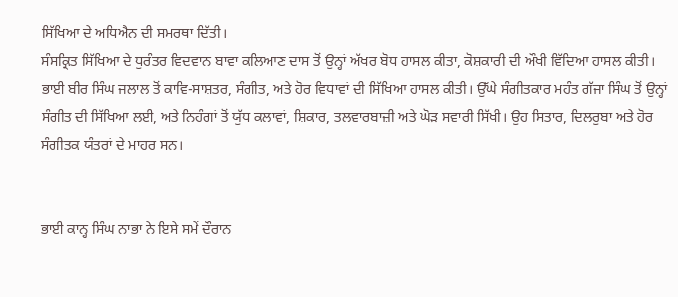ਸਿੱਖਿਆ ਦੇ ਅਧਿਐਨ ਦੀ ਸਮਰਥਾ ਦਿੱਤੀ।
ਸੰਸਕ੍ਰਿਤ ਸਿੱਖਿਆ ਦੇ ਧੁਰੰਤਰ ਵਿਦਵਾਨ ਬਾਵਾ ਕਲਿਆਣ ਦਾਸ ਤੋਂ ਉਨ੍ਹਾਂ ਅੱਖਰ ਬੋਧ ਹਾਸਲ ਕੀਤਾ, ਕੋਸ਼ਕਾਰੀ ਦੀ ਔਖੀ ਵਿੱਦਿਆ ਹਾਸਲ ਕੀਤੀ। ਭਾਈ ਬੀਰ ਸਿੰਘ ਜਲਾਲ ਤੋਂ ਕਾਵਿ-ਸਾਸ਼ਤਰ, ਸੰਗੀਤ, ਅਤੇ ਹੋਰ ਵਿਧਾਵਾਂ ਦੀ ਸਿੱਖਿਆ ਹਾਸਲ ਕੀਤੀ। ਉੱਘੇ ਸੰਗੀਤਕਾਰ ਮਹੰਤ ਗੱਜਾ ਸਿੰਘ ਤੋਂ ਉਨ੍ਹਾਂ ਸੰਗੀਤ ਦੀ ਸਿੱਖਿਆ ਲਈ, ਅਤੇ ਨਿਹੰਗਾਂ ਤੋਂ ਯੁੱਧ ਕਲਾਵਾਂ, ਸ਼ਿਕਾਰ, ਤਲਵਾਰਬਾਜ਼ੀ ਅਤੇ ਘੋੜ ਸਵਾਰੀ ਸਿੱਖੀ। ਉਹ ਸਿਤਾਰ, ਦਿਲਰੁਬਾ ਅਤੇ ਹੋਰ ਸੰਗੀਤਕ ਯੰਤਰਾਂ ਦੇ ਮਾਹਰ ਸਨ।


ਭਾਈ ਕਾਨ੍ਹ ਸਿੰਘ ਨਾਭਾ ਨੇ ਇਸੇ ਸਮੇਂ ਦੌਰਾਨ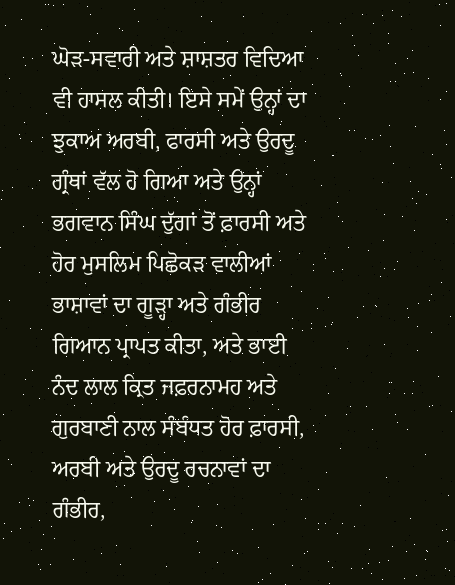ਘੋੜ-ਸਵਾਰੀ ਅਤੇ ਸ਼ਾਸ਼ਤਰ ਵਿਦਿਆ ਵੀ ਹਾਸਲ ਕੀਤੀ। ਇਸੇ ਸਮੇਂ ਉਨ੍ਹਾਂ ਦਾ ਝੁਕਾਅ ਅਰਬੀ, ਫਾਰਸੀ ਅਤੇ ਉਰਦੂ ਗ੍ਰੰਥਾਂ ਵੱਲ ਹੋ ਗਿਆ ਅਤੇ ਉਨ੍ਹਾਂ ਭਗਵਾਨ ਸਿੰਘ ਦੁੱਗਾਂ ਤੋਂ ਫ਼ਾਰਸੀ ਅਤੇ ਹੋਰ ਮੁਸਲਿਮ ਪਿਛੋਕੜ ਵਾਲੀਆਂ ਭਾਸ਼ਾਵਾਂ ਦਾ ਗੂੜ੍ਹਾ ਅਤੇ ਗੰਭੀਰ ਗਿਆਨ ਪ੍ਰਾਪਤ ਕੀਤਾ, ਅਤੇ ਭਾਈ ਨੰਦ ਲਾਲ ਕ੍ਰਿਤ ਜਫ਼ਰਨਾਮਹ ਅਤੇ ਗੁਰਬਾਣੀ ਨਾਲ ਸੰਬੰਧਤ ਹੋਰ ਫ਼ਾਰਸੀ, ਅਰਬੀ ਅਤੇ ਉਰਦੂ ਰਚਨਾਵਾਂ ਦਾ ਗੰਭੀਰ,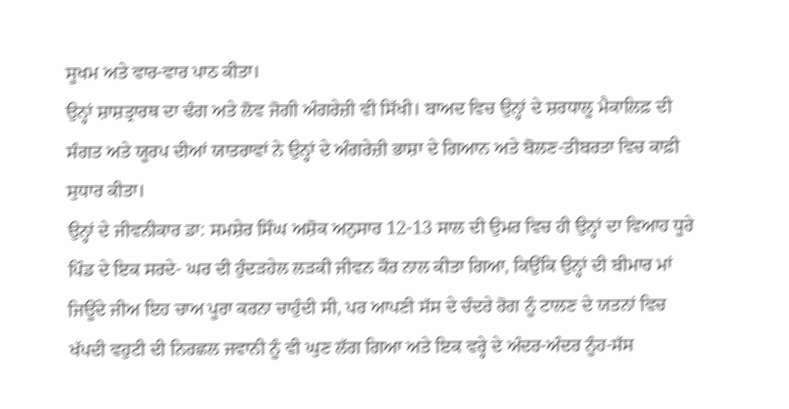ਸੂਖਮ ਅਤੇ ਵਾਰ-ਵਾਰ ਪਾਠ ਕੀਤਾ।
ਉਨ੍ਹਾਂ ਸ਼ਾਸ਼ਤ੍ਰਾਰਥ ਦਾ ਢੰਗ ਅਤੇ ਲੋਵ ਜੋਗੀ ਅੰਗਰੇਜ਼ੀ ਵੀ ਸਿੱਖੀ। ਬਾਅਦ ਵਿਚ ਉਨ੍ਹਾਂ ਦੇ ਸ਼ਰਧਾਲੂ ਮੈਕਾਲਿਫ਼ ਦੀ ਸੰਗਤ ਅਤੇ ਯੂਰਪ ਦੀਆਂ ਯਾਤਰਾਵਾਂ ਨੇ ਉਨ੍ਹਾਂ ਦੇ ਅੰਗਰੇਜ਼ੀ ਭਾਸ਼ਾ ਦੇ ਗਿਆਨ ਅਤੇ ਬੋਲਣ-ਤੀਬਰਤਾ ਵਿਚ ਕਾਫ਼ੀ ਸੁਧਾਰ ਕੀਤਾ।
ਉਨ੍ਹਾਂ ਦੇ ਜੀਵਨੀਕਾਰ ਡਾ: ਸਮਸ਼ੇਰ ਸਿੰਘ ਅਸ਼ੋਕ ਅਨੁਸਾਰ 12-13 ਸਾਲ ਦੀ ਉਮਰ ਵਿਚ ਹੀ ਉਨ੍ਹਾਂ ਦਾ ਵਿਆਹ ਧੂਰੇ ਪਿੰਡ ਦੇ ਇਕ ਸਰਦੇ- ਘਰ ਦੀ ਹੁੰਦੜਹੇਲ ਲੜਕੀ ਜੀਵਨ ਕੌਰ ਨਾਲ ਕੀਤਾ ਗਿਆ, ਕਿਉਂਕਿ ਉਨ੍ਹਾਂ ਦੀ ਬੀਮਾਰ ਮਾਂ ਜਿਊਂਦੇ ਜੀਅ ਇਹ ਚਾਅ ਪੂਰਾ ਕਰਨਾ ਚਾਹੁੰਦੀ ਸੀ, ਪਰ ਆਪਣੀ ਸੱਸ ਦੇ ਚੰਦਰੇ ਰੋਗ ਨੂੰ ਟਾਲਣ ਦੇ ਯਤਨਾਂ ਵਿਚ ਖੱਪਦੀ ਵਹੁਟੀ ਦੀ ਨਿਰਛਲ ਜਵਾਨੀ ਨੂੰ ਵੀ ਘੁਣ ਲੱਗ ਗਿਆ ਅਤੇ ਇਕ ਵਰ੍ਹੇ ਦੇ ਅੰਦਰ-ਅੰਦਰ ਨੂੰਹ-ਸੱਸ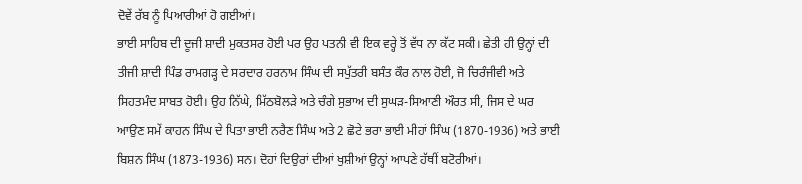ਦੋਵੇਂ ਰੱਬ ਨੂੰ ਪਿਆਰੀਆਂ ਹੋ ਗਈਆਂ।
ਭਾਈ ਸਾਹਿਬ ਦੀ ਦੂਜੀ ਸ਼ਾਦੀ ਮੁਕਤਸਰ ਹੋਈ ਪਰ ਉਹ ਪਤਨੀ ਵੀ ਇਕ ਵਰ੍ਹੇ ਤੋਂ ਵੱਧ ਨਾ ਕੱਟ ਸਕੀ। ਛੇਤੀ ਹੀ ਉਨ੍ਹਾਂ ਦੀ ਤੀਜੀ ਸ਼ਾਦੀ ਪਿੰਡ ਰਾਮਗੜ੍ਹ ਦੇ ਸਰਦਾਰ ਹਰਨਾਮ ਸਿੰਘ ਦੀ ਸਪੁੱਤਰੀ ਬਸੰਤ ਕੌਰ ਨਾਲ ਹੋਈ, ਜੋ ਚਿਰੰਜੀਵੀ ਅਤੇ ਸਿਹਤਮੰਦ ਸਾਬਤ ਹੋਈ। ਉਹ ਨਿੱਘੇ, ਮਿੱਠਬੋਲੜੇ ਅਤੇ ਚੰਗੇ ਸੁਭਾਅ ਦੀ ਸੁਘੜ-ਸਿਆਣੀ ਔਰਤ ਸੀ, ਜਿਸ ਦੇ ਘਰ ਆਉਣ ਸਮੇਂ ਕਾਹਨ ਸਿੰਘ ਦੇ ਪਿਤਾ ਭਾਈ ਨਰੈਣ ਸਿੰਘ ਅਤੇ 2 ਛੋਟੇ ਭਰਾ ਭਾਈ ਮੀਹਾਂ ਸਿੰਘ (1870-1936) ਅਤੇ ਭਾਈ ਬਿਸ਼ਨ ਸਿੰਘ (1873-1936) ਸਨ। ਦੋਹਾਂ ਦਿਉਰਾਂ ਦੀਆਂ ਖੁਸ਼ੀਆਂ ਉਨ੍ਹਾਂ ਆਪਣੇ ਹੱਥੀਂ ਬਟੋਰੀਆਂ।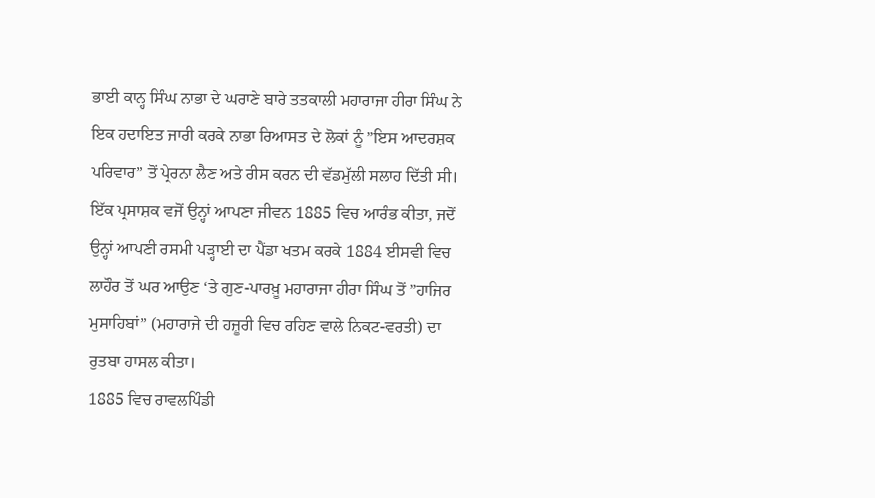ਭਾਈ ਕਾਨ੍ਹ ਸਿੰਘ ਨਾਭਾ ਦੇ ਘਰਾਣੇ ਬਾਰੇ ਤਤਕਾਲੀ ਮਹਾਰਾਜਾ ਹੀਰਾ ਸਿੰਘ ਨੇ ਇਕ ਹਦਾਇਤ ਜਾਰੀ ਕਰਕੇ ਨਾਭਾ ਰਿਆਸਤ ਦੇ ਲੋਕਾਂ ਨੂੰ ”ਇਸ ਆਦਰਸ਼ਕ ਪਰਿਵਾਰ” ਤੋਂ ਪ੍ਰੇਰਨਾ ਲੈਣ ਅਤੇ ਰੀਸ ਕਰਨ ਦੀ ਵੱਡਮੁੱਲੀ ਸਲਾਹ ਦਿੱਤੀ ਸੀ।
ਇੱਕ ਪ੍ਰਸਾਸ਼ਕ ਵਜੋਂ ਉਨ੍ਹਾਂ ਆਪਣਾ ਜੀਵਨ 1885 ਵਿਚ ਆਰੰਭ ਕੀਤਾ, ਜਦੋਂ ਉਨ੍ਹਾਂ ਆਪਣੀ ਰਸਮੀ ਪੜ੍ਹਾਈ ਦਾ ਪੈਂਡਾ ਖਤਮ ਕਰਕੇ 1884 ਈਸਵੀ ਵਿਚ ਲਾਹੌਰ ਤੋਂ ਘਰ ਆਉਣ ‘ਤੇ ਗੁਣ-ਪਾਰਖ਼ੂ ਮਹਾਰਾਜਾ ਹੀਰਾ ਸਿੰਘ ਤੋਂ ”ਹਾਜਿਰ ਮੁਸਾਹਿਬਾਂ” (ਮਹਾਰਾਜੇ ਦੀ ਹਜ਼ੂਰੀ ਵਿਚ ਰਹਿਣ ਵਾਲੇ ਨਿਕਟ-ਵਰਤੀ) ਦਾ ਰੁਤਬਾ ਹਾਸਲ ਕੀਤਾ।
1885 ਵਿਚ ਰਾਵਲਪਿੰਡੀ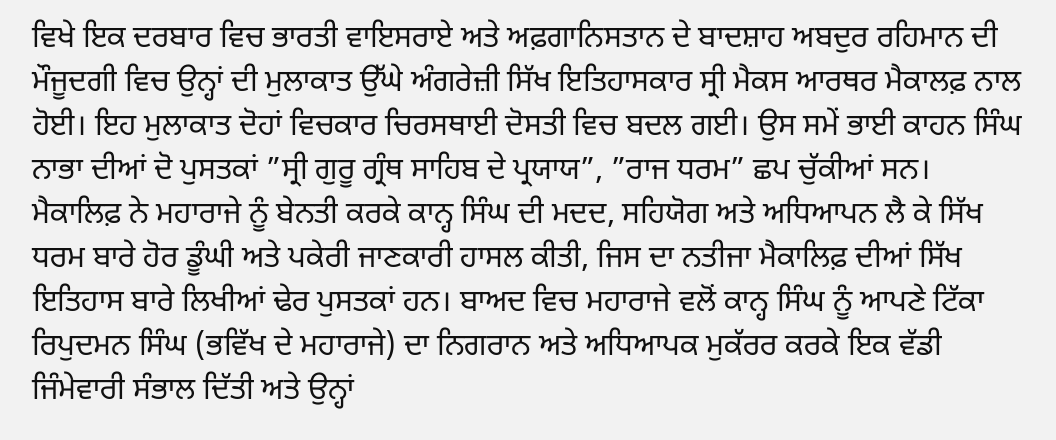ਵਿਖੇ ਇਕ ਦਰਬਾਰ ਵਿਚ ਭਾਰਤੀ ਵਾਇਸਰਾਏ ਅਤੇ ਅਫ਼ਗਾਨਿਸਤਾਨ ਦੇ ਬਾਦਸ਼ਾਹ ਅਬਦੁਰ ਰਹਿਮਾਨ ਦੀ ਮੌਜੂਦਗੀ ਵਿਚ ਉਨ੍ਹਾਂ ਦੀ ਮੁਲਾਕਾਤ ਉੱਘੇ ਅੰਗਰੇਜ਼ੀ ਸਿੱਖ ਇਤਿਹਾਸਕਾਰ ਸ੍ਰੀ ਮੈਕਸ ਆਰਥਰ ਮੈਕਾਲਫ਼ ਨਾਲ ਹੋਈ। ਇਹ ਮੁਲਾਕਾਤ ਦੋਹਾਂ ਵਿਚਕਾਰ ਚਿਰਸਥਾਈ ਦੋਸਤੀ ਵਿਚ ਬਦਲ ਗਈ। ਉਸ ਸਮੇਂ ਭਾਈ ਕਾਹਨ ਸਿੰਘ ਨਾਭਾ ਦੀਆਂ ਦੋ ਪੁਸਤਕਾਂ ”ਸ੍ਰੀ ਗੁਰੂ ਗ੍ਰੰਥ ਸਾਹਿਬ ਦੇ ਪ੍ਰਯਾਯ”, ”ਰਾਜ ਧਰਮ” ਛਪ ਚੁੱਕੀਆਂ ਸਨ।
ਮੈਕਾਲਿਫ਼ ਨੇ ਮਹਾਰਾਜੇ ਨੂੰ ਬੇਨਤੀ ਕਰਕੇ ਕਾਨ੍ਹ ਸਿੰਘ ਦੀ ਮਦਦ, ਸਹਿਯੋਗ ਅਤੇ ਅਧਿਆਪਨ ਲੈ ਕੇ ਸਿੱਖ ਧਰਮ ਬਾਰੇ ਹੋਰ ਡੂੰਘੀ ਅਤੇ ਪਕੇਰੀ ਜਾਣਕਾਰੀ ਹਾਸਲ ਕੀਤੀ, ਜਿਸ ਦਾ ਨਤੀਜਾ ਮੈਕਾਲਿਫ਼ ਦੀਆਂ ਸਿੱਖ ਇਤਿਹਾਸ ਬਾਰੇ ਲਿਖੀਆਂ ਢੇਰ ਪੁਸਤਕਾਂ ਹਨ। ਬਾਅਦ ਵਿਚ ਮਹਾਰਾਜੇ ਵਲੋਂ ਕਾਨ੍ਹ ਸਿੰਘ ਨੂੰ ਆਪਣੇ ਟਿੱਕਾ ਰਿਪੁਦਮਨ ਸਿੰਘ (ਭਵਿੱਖ ਦੇ ਮਹਾਰਾਜੇ) ਦਾ ਨਿਗਰਾਨ ਅਤੇ ਅਧਿਆਪਕ ਮੁਕੱਰਰ ਕਰਕੇ ਇਕ ਵੱਡੀ ਜਿੰਮੇਵਾਰੀ ਸੰਭਾਲ ਦਿੱਤੀ ਅਤੇ ਉਨ੍ਹਾਂ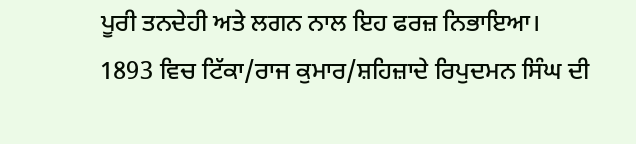ਪੂਰੀ ਤਨਦੇਹੀ ਅਤੇ ਲਗਨ ਨਾਲ ਇਹ ਫਰਜ਼ ਨਿਭਾਇਆ।
1893 ਵਿਚ ਟਿੱਕਾ/ਰਾਜ ਕੁਮਾਰ/ਸ਼ਹਿਜ਼ਾਦੇ ਰਿਪੁਦਮਨ ਸਿੰਘ ਦੀ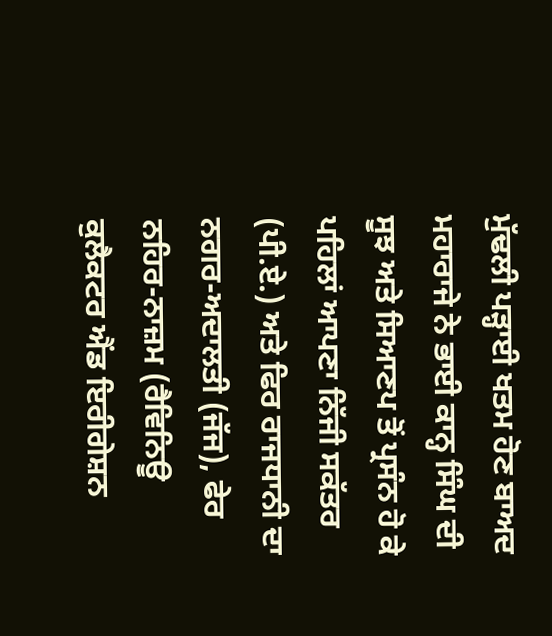ਮੁੱਢਲੀ ਪੜ੍ਹਾਈ ਖਤਮ ਹੋਣ ਬਾਅਦ ਮਹਾਰਾਜੇ ਨੇ ਭਾਈ ਕਾਨ੍ਹ ਸਿੰਘ ਦੀ ਸੂਝ ਅਤੇ ਸਿਆਣਪ ਤੋਂ ਪ੍ਰਸੰਨ ਹੋ ਕੇ ਪਹਿਲਾਂ ਆਪਣਾ ਨਿੱਜੀ ਸਕੱਤਰ (ਪੀ.ਏ.) ਅਤੇ ਫਿਰ ਰਾਜਧਾਨੀ ਦਾ ਨਗਰ-ਅਦਾਲਤੀ (ਜੱਜ), ਫੇਰ ਨਹਿਰ-ਨਾਜ਼ਮ (ਰੈਵਿਨਿਊ ਕੁਲੈਕਟਰ ਐਂਡ ਇਰੀਗੇਸ਼ਨ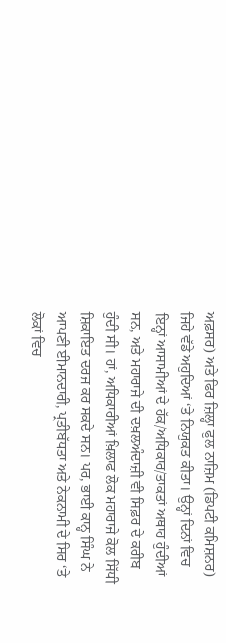ਅਫ਼ਸਰ) ਅਤੇ ਫਿਰ ਜ਼ਿਲ੍ਹਾ ਫੁਲ ਨਾਜ਼ਿਮ (ਡਿਪਟੀ ਕਮਿਸ਼ਨਰ) ਜਿਹੇ ਵੱਡੇ ਅਹੁਦਿਆਂ ‘ਤੇ ਨਿਯੁਕਤ ਕੀਤਾ। ਉਨ੍ਹਾਂ ਦਿਨਾਂ ਵਿਚ ਇਨ੍ਹਾਂ ਆਸਾਮੀਆਂ ਦੇ ਹੱਕ/ਅਧਿਕਾਰ/ਤਾਕਤਾਂ ਅਥਾਹ ਹੁੰਦੀਆਂ ਸਨ, ਅਤੇ ਮਹਾਰਾਜੇ ਦੀ ਦਖ਼ਲਅੰਦਾਜ਼ੀ ਵੀ ਸਿਫ਼ਰ ਦੇ ਕਰੀਬ ਹੁੰਦੀ ਸੀ। ਹਾਂ, ਅਧਿਕਾਰੀਆਂ ਖ਼ਿਲਾਫ ਲੋਕ ਮਹਾਰਾਜੇ ਕੋਲ ਸਿੱਧੀ ਸ਼ਿਕਾਇਤ ਦਰਜ ਕਰ ਸਕਦੇ ਸਨ। ਪਰ, ਭਾਈ ਕਾਨ੍ਹ ਸਿੰਘ ਨੇ ਆਪਣੀ ਈਮਾਨਦਾਰੀ, ਪ੍ਰਤੀਬੱਧਤਾ ਅਤੇ ਨੇਕਨਾਮੀ ਦੇ ਸਿਰ ‘ਤੇ ਲੋਕਾਂ ਵਿਚ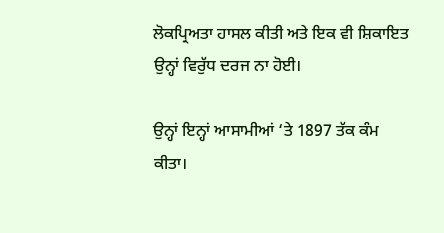ਲੋਕਪ੍ਰਿਅਤਾ ਹਾਸਲ ਕੀਤੀ ਅਤੇ ਇਕ ਵੀ ਸ਼ਿਕਾਇਤ ਉਨ੍ਹਾਂ ਵਿਰੁੱਧ ਦਰਜ ਨਾ ਹੋਈ।

ਉਨ੍ਹਾਂ ਇਨ੍ਹਾਂ ਆਸਾਮੀਆਂ ‘ਤੇ 1897 ਤੱਕ ਕੰਮ ਕੀਤਾ।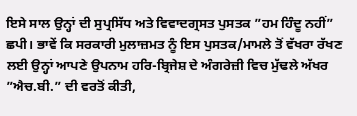ਇਸੇ ਸਾਲ ਉਨ੍ਹਾਂ ਦੀ ਸੁਪ੍ਰਸਿੱਧ ਅਤੇ ਵਿਵਾਦਗ੍ਰਸਤ ਪੁਸਤਕ ”ਹਮ ਹਿੰਦੂ ਨਹੀਂ” ਛਪੀ। ਭਾਵੇਂ ਕਿ ਸਰਕਾਰੀ ਮੁਲਾਜ਼ਮਤ ਨੂੰ ਇਸ ਪੁਸਤਕ/ਮਾਮਲੇ ਤੋਂ ਵੱਖਰਾ ਰੱਖਣ ਲਈ ਉਨ੍ਹਾਂ ਆਪਣੇ ਉਪਨਾਮ ਹਰਿ-ਬ੍ਰਿਜੇਸ਼ ਦੇ ਅੰਗਰੇਜ਼ੀ ਵਿਚ ਮੁੱਢਲੇ ਅੱਖਰ ”ਐਚ.ਬੀ.” ਦੀ ਵਰਤੋਂ ਕੀਤੀ,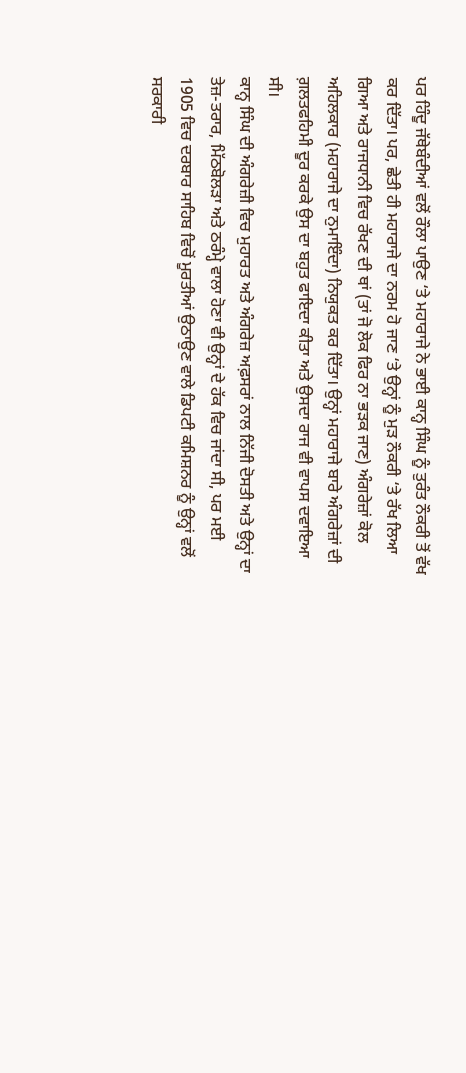ਪਰ ਹਿੰਦੂ ਜੱਥੇਬੰਦੀਆਂ ਵਲੋਂ ਰੌਲਾ ਪਾਉਣ ‘ਤੇ ਮਹਾਰਾਜੇ ਨੇ ਭਾਈ ਕਾਨ੍ਹ ਸਿੰਘ ਨੂੰ ਤੁਰੰਤ ਨੌਕਰੀ ਤੋਂ ਵੱਖ ਕਰ ਦਿੱਤਾ। ਪਰ, ਛੇਤੀ ਹੀ ਮਹਾਰਾਜੇ ਦਾ ਨਰਮ ਹੋ ਜਾਣ ‘ਤੇ ਉਨ੍ਹਾਂ ਨੂੰ ਮੁੜ ਨੌਕਰੀ ‘ਤੇ ਰੱਖ ਲਿਆ ਗਿਆ ਅਤੇ ਰਾਜਧਾਨੀ ਵਿਚ ਰੱਖਣ ਦੀ ਥਾਂ (ਤਾਂ ਜੋ ਲੋਕ ਫਿਰ ਨਾ ਭੜਕ ਜਾਣ) ਅੰਗਰੇਜ਼ਾਂ ਕੋਲ ਅਹਿਲਕਾਰ (ਮਹਾਰਾਜੇ ਦਾ ਨੁਮਾਇੰਦਾ) ਨਿਯੁਕਤ ਕਰ ਦਿੱਤਾ। ਉਨ੍ਹਾਂ ਮਹਾਰਾਜੇ ਬਾਰੇ ਅੰਗਰੇਜ਼ਾਂ ਦੀ ਗ਼ਲਤਫਹਿਮੀ ਦੂਰ ਕਰਕੇ ਉਸ ਦਾ ਬਹੁਤ ਫਾਇਦਾ ਕੀਤਾ ਅਤੇ ਉਸਦਾ ਰਾਜ ਵੀ ਵਾਪਸ ਦਵਾਇਆ ਸੀ।
ਕਾਨ੍ਹ ਸਿੰਘ ਦੀ ਅੰਗਰੇਜ਼ੀ ਵਿਚ ਮੁਹਾਰਤ ਅਤੇ ਅੰਗਰੇਜ਼ ਅਫ਼ਸਰਾਂ ਨਾਲ ਨਿੱਜੀ ਦੋਸਤੀ ਅਤੇ ਉਨ੍ਹਾਂ ਦਾ ਤੇਜ਼-ਤਰਾਰ, ਮਿੱਠਬੋਲੜਾ ਅਤੇ ਠਰੰਮ੍ਹੇ ਵਾਲਾ ਹੋਣਾ ਵੀ ਉਨ੍ਹਾਂ ਦੇ ਹੱਕ ਵਿਚ ਜਾਂਦਾ ਸੀ, ਪਰ ਮਈ 1905 ਵਿਚ ਦਰਬਾਰ ਸਾਹਿਬ ਵਿਚੋਂ ਮੂਰਤੀਆਂ ਉਠਾਉਣ ਵਾਲੇ ਡਿਪਟੀ ਕਮਿਸ਼ਨਰ ਨੂੰ ਉਨ੍ਹਾਂ ਵਲੋਂ ਸਰਕਾਰੀ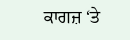ਕਾਗਜ਼ ‘ਤੇ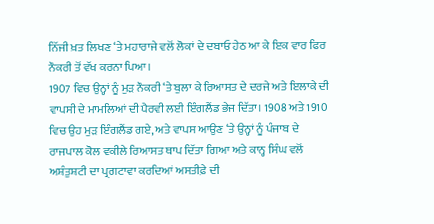ਨਿੱਜੀ ਖ਼ਤ ਲਿਖਣ ‘ਤੇ ਮਹਾਰਾਜੇ ਵਲੋਂ ਲੋਕਾਂ ਦੇ ਦਬਾਓ ਹੇਠ ਆ ਕੇ ਇਕ ਵਾਰ ਫਿਰ ਨੌਕਰੀ ਤੋਂ ਵੱਖ ਕਰਨਾ ਪਿਆ।
1907 ਵਿਚ ਉਨ੍ਹਾਂ ਨੂੰ ਮੁੜ ਨੌਕਰੀ ‘ਤੇ ਬੁਲਾ ਕੇ ਰਿਆਸਤ ਦੇ ਦਰਜੇ ਅਤੇ ਇਲਾਕੇ ਦੀ ਵਾਪਸੀ ਦੇ ਮਾਮਲਿਆਂ ਦੀ ਪੈਰਵੀ ਲਈ ਇੰਗਲੈਂਡ ਭੇਜ ਦਿੱਤਾ। 1908 ਅਤੇ 1910 ਵਿਚ ਉਹ ਮੁੜ ਇੰਗਲੈਂਡ ਗਏ, ਅਤੇ ਵਾਪਸ ਆਉਣ ‘ਤੇ ਉਨ੍ਹਾਂ ਨੂੰ ਪੰਜਾਬ ਦੇ ਰਾਜਪਾਲ ਕੋਲ ਵਕੀਲੇ ਰਿਆਸਤ ਥਾਪ ਦਿੱਤਾ ਗਿਆ ਅਤੇ ਕਾਨ੍ਹ ਸਿੰਘ ਵਲੋਂ ਅਸ਼ੰਤੁਸ਼ਟੀ ਦਾ ਪ੍ਰਗਟਾਵਾ ਕਰਦਿਆਂ ਅਸਤੀਫ਼ੇ ਦੀ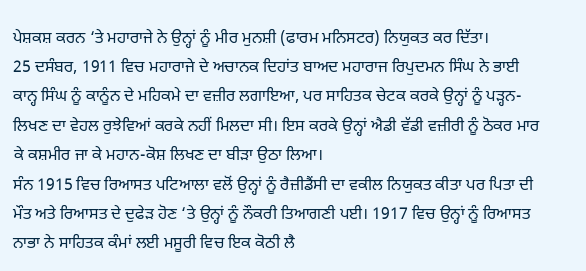ਪੇਸ਼ਕਸ਼ ਕਰਨ ‘ਤੇ ਮਹਾਰਾਜੇ ਨੇ ਉਨ੍ਹਾਂ ਨੂੰ ਮੀਰ ਮੁਨਸ਼ੀ (ਫਾਰਮ ਮਨਿਸਟਰ) ਨਿਯੁਕਤ ਕਰ ਦਿੱਤਾ।
25 ਦਸੰਬਰ, 1911 ਵਿਚ ਮਹਾਰਾਜੇ ਦੇ ਅਚਾਨਕ ਦਿਹਾਂਤ ਬਾਅਦ ਮਹਾਰਾਜ ਰਿਪੁਦਮਨ ਸਿੰਘ ਨੇ ਭਾਈ ਕਾਨ੍ਹ ਸਿੰਘ ਨੂੰ ਕਾਨੂੰਨ ਦੇ ਮਹਿਕਮੇ ਦਾ ਵਜ਼ੀਰ ਲਗਾਇਆ, ਪਰ ਸਾਹਿਤਕ ਚੇਟਕ ਕਰਕੇ ਉਨ੍ਹਾਂ ਨੂੰ ਪੜ੍ਹਨ-ਲਿਖਣ ਦਾ ਵੇਹਲ ਰੁਝੇਵਿਆਂ ਕਰਕੇ ਨਹੀਂ ਮਿਲਦਾ ਸੀ। ਇਸ ਕਰਕੇ ਉਨ੍ਹਾਂ ਐਡੀ ਵੱਡੀ ਵਜ਼ੀਰੀ ਨੂੰ ਠੋਕਰ ਮਾਰ ਕੇ ਕਸ਼ਮੀਰ ਜਾ ਕੇ ਮਹਾਨ-ਕੋਸ਼ ਲਿਖਣ ਦਾ ਬੀੜਾ ਉਠਾ ਲਿਆ।
ਸੰਨ 1915 ਵਿਚ ਰਿਆਸਤ ਪਟਿਆਲਾ ਵਲੋਂ ਉਨ੍ਹਾਂ ਨੂੰ ਰੈਜ਼ੀਡੈਂਸੀ ਦਾ ਵਕੀਲ ਨਿਯੁਕਤ ਕੀਤਾ ਪਰ ਪਿਤਾ ਦੀ ਮੌਤ ਅਤੇ ਰਿਆਸਤ ਦੇ ਦੁਫੇੜ ਹੋਣ ‘ਤੇ ਉਨ੍ਹਾਂ ਨੂੰ ਨੌਕਰੀ ਤਿਆਗਣੀ ਪਈ। 1917 ਵਿਚ ਉਨ੍ਹਾਂ ਨੂੰ ਰਿਆਸਤ ਨਾਭਾ ਨੇ ਸਾਹਿਤਕ ਕੰਮਾਂ ਲਈ ਮਸੂਰੀ ਵਿਚ ਇਕ ਕੋਠੀ ਲੈ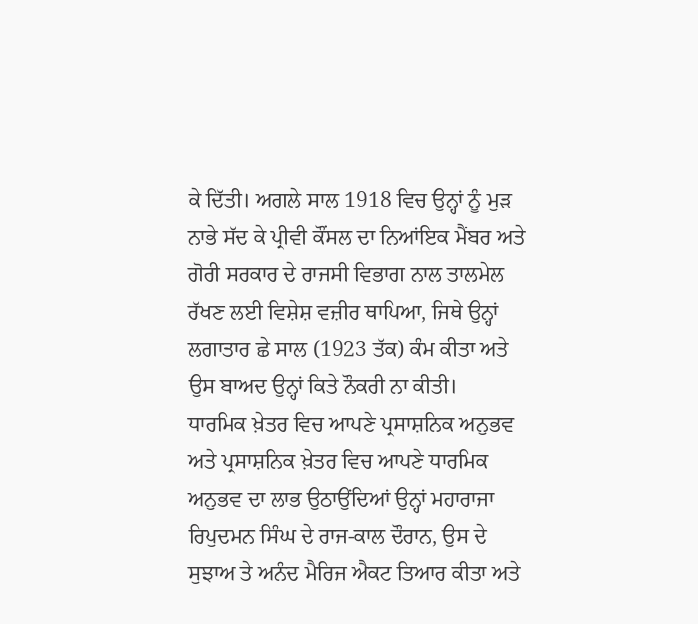ਕੇ ਦਿੱਤੀ। ਅਗਲੇ ਸਾਲ 1918 ਵਿਚ ਉਨ੍ਹਾਂ ਨੂੰ ਮੁੜ ਨਾਭੇ ਸੱਦ ਕੇ ਪ੍ਰੀਵੀ ਕੌਂਸਲ ਦਾ ਨਿਆਂਇਕ ਮੈਂਬਰ ਅਤੇ ਗੋਰੀ ਸਰਕਾਰ ਦੇ ਰਾਜਸੀ ਵਿਭਾਗ ਨਾਲ ਤਾਲਮੇਲ ਰੱਖਣ ਲਈ ਵਿਸ਼ੇਸ਼ ਵਜ਼ੀਰ ਥਾਪਿਆ, ਜਿਥੇ ਉਨ੍ਹਾਂ ਲਗਾਤਾਰ ਛੇ ਸਾਲ (1923 ਤੱਕ) ਕੰਮ ਕੀਤਾ ਅਤੇ ਉਸ ਬਾਅਦ ਉਨ੍ਹਾਂ ਕਿਤੇ ਨੌਕਰੀ ਨਾ ਕੀਤੀ।
ਧਾਰਮਿਕ ਖ਼ੇਤਰ ਵਿਚ ਆਪਣੇ ਪ੍ਰਸਾਸ਼ਨਿਕ ਅਨੁਭਵ ਅਤੇ ਪ੍ਰਸਾਸ਼ਨਿਕ ਖ਼ੇਤਰ ਵਿਚ ਆਪਣੇ ਧਾਰਮਿਕ ਅਨੁਭਵ ਦਾ ਲਾਭ ਉਠਾਉਂਦਿਆਂ ਉਨ੍ਹਾਂ ਮਹਾਰਾਜਾ ਰਿਪੁਦਮਨ ਸਿੰਘ ਦੇ ਰਾਜ-ਕਾਲ ਦੌਰਾਨ, ਉਸ ਦੇ ਸੁਝਾਅ ਤੇ ਅਨੰਦ ਮੈਰਿਜ ਐਕਟ ਤਿਆਰ ਕੀਤਾ ਅਤੇ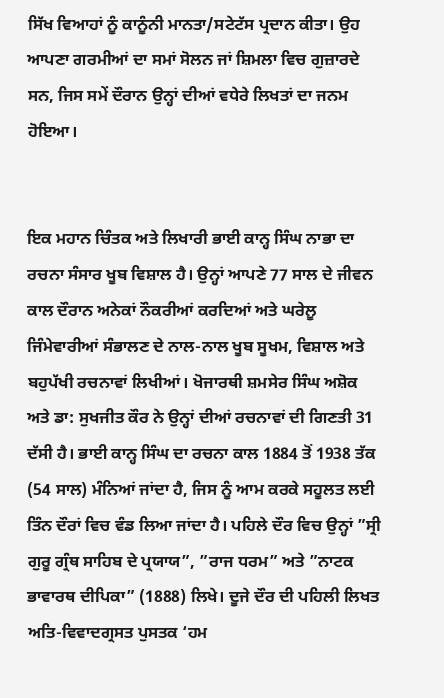ਸਿੱਖ ਵਿਆਹਾਂ ਨੂੰ ਕਾਨੂੰਨੀ ਮਾਨਤਾ/ਸਟੇਟੱਸ ਪ੍ਰਦਾਨ ਕੀਤਾ। ਉਹ ਆਪਣਾ ਗਰਮੀਆਂ ਦਾ ਸਮਾਂ ਸੋਲਨ ਜਾਂ ਸ਼ਿਮਲਾ ਵਿਚ ਗੁਜ਼ਾਰਦੇ ਸਨ, ਜਿਸ ਸਮੇਂ ਦੌਰਾਨ ਉਨ੍ਹਾਂ ਦੀਆਂ ਵਧੇਰੇ ਲਿਖਤਾਂ ਦਾ ਜਨਮ ਹੋਇਆ।


ਇਕ ਮਹਾਨ ਚਿੰਤਕ ਅਤੇ ਲਿਖਾਰੀ ਭਾਈ ਕਾਨ੍ਹ ਸਿੰਘ ਨਾਭਾ ਦਾ ਰਚਨਾ ਸੰਸਾਰ ਖੂਬ ਵਿਸ਼ਾਲ ਹੈ। ਉਨ੍ਹਾਂ ਆਪਣੇ 77 ਸਾਲ ਦੇ ਜੀਵਨ ਕਾਲ ਦੌਰਾਨ ਅਨੇਕਾਂ ਨੌਕਰੀਆਂ ਕਰਦਿਆਂ ਅਤੇ ਘਰੇਲੂ ਜਿੰਮੇਵਾਰੀਆਂ ਸੰਭਾਲਣ ਦੇ ਨਾਲ-ਨਾਲ ਖੂਬ ਸੂਖਮ, ਵਿਸ਼ਾਲ ਅਤੇ ਬਹੁਪੱਖੀ ਰਚਨਾਵਾਂ ਲਿਖੀਆਂ। ਖੋਜਾਰਥੀ ਸ਼ਮਸੇਰ ਸਿੰਘ ਅਸ਼ੋਕ ਅਤੇ ਡਾ: ਸੁਖਜੀਤ ਕੌਰ ਨੇ ਉਨ੍ਹਾਂ ਦੀਆਂ ਰਚਨਾਵਾਂ ਦੀ ਗਿਣਤੀ 31 ਦੱਸੀ ਹੈ। ਭਾਈ ਕਾਨ੍ਹ ਸਿੰਘ ਦਾ ਰਚਨਾ ਕਾਲ 1884 ਤੋਂ 1938 ਤੱਕ (54 ਸਾਲ) ਮੰਨਿਆਂ ਜਾਂਦਾ ਹੈ, ਜਿਸ ਨੂੰ ਆਮ ਕਰਕੇ ਸਹੂਲਤ ਲਈ ਤਿੰਨ ਦੌਰਾਂ ਵਿਚ ਵੰਡ ਲਿਆ ਜਾਂਦਾ ਹੈ। ਪਹਿਲੇ ਦੌਰ ਵਿਚ ਉਨ੍ਹਾਂ ”ਸ੍ਰੀ ਗੁਰੂ ਗ੍ਰੰਥ ਸਾਹਿਬ ਦੇ ਪ੍ਰਯਾਯ”, ”ਰਾਜ ਧਰਮ” ਅਤੇ ”ਨਾਟਕ ਭਾਵਾਰਥ ਦੀਪਿਕਾ” (1888) ਲਿਖੇ। ਦੂਜੇ ਦੌਰ ਦੀ ਪਹਿਲੀ ਲਿਖਤ ਅਤਿ-ਵਿਵਾਦਗ੍ਰਸਤ ਪੁਸਤਕ ‘ਹਮ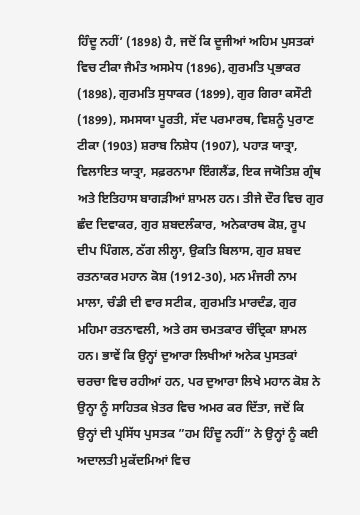ਹਿੰਦੂ ਨਹੀਂ’ (1898) ਹੈ, ਜਦੋਂ ਕਿ ਦੂਜੀਆਂ ਅਹਿਮ ਪੁਸਤਕਾਂ ਵਿਚ ਟੀਕਾ ਜੈਮੰਤ ਅਸਮੇਧ (1896), ਗੁਰਮਤਿ ਪ੍ਰਭਾਕਰ (1898), ਗੁਰਮਤਿ ਸੁਧਾਕਰ (1899), ਗੁਰ ਗਿਰਾ ਕਸੌਟੀ (1899), ਸਮਸਯਾ ਪੂਰਤੀ, ਸੱਦ ਪਰਮਾਰਥ, ਵਿਸ਼ਨੂੰ ਪੁਰਾਣ ਟੀਕਾ (1903) ਸ਼ਰਾਬ ਨਿਸ਼ੇਧ (1907), ਪਹਾੜ ਯਾਤ੍ਰਾ, ਵਿਲਾਇਤ ਯਾਤ੍ਰਾ, ਸਫ਼ਰਨਾਮਾ ਇੰਗਲੈਂਡ, ਇਕ ਜਯੋਤਿਸ਼ ਗ੍ਰੰਥ ਅਤੇ ਇਤਿਹਾਸ ਬਾਗੜੀਆਂ ਸ਼ਾਮਲ ਹਨ। ਤੀਜੇ ਦੌਰ ਵਿਚ ਗੁਰ ਛੰਦ ਦਿਵਾਕਰ, ਗੁਰ ਸ਼ਬਦਲੰਕਾਰ, ਅਨੇਕਾਰਥ ਕੋਸ਼, ਰੂਪ ਦੀਪ ਪਿੰਗਲ, ਠੱਗ ਲੀਲ੍ਹਾ, ਉਕਤਿ ਬਿਲਾਸ, ਗੁਰ ਸ਼ਬਦ ਰਤਨਾਕਰ ਮਹਾਨ ਕੋਸ਼ (1912-30), ਮਨ ਮੰਜਰੀ ਨਾਮ ਮਾਲਾ, ਚੰਡੀ ਦੀ ਵਾਰ ਸਟੀਕ, ਗੁਰਮਤਿ ਮਾਰਦੰਡ, ਗੁਰ ਮਹਿਮਾ ਰਤਨਾਵਲੀ, ਅਤੇ ਰਸ ਚਮਤਕਾਰ ਚੰਦ੍ਰਿਕਾ ਸ਼ਾਮਲ ਹਨ। ਭਾਵੇਂ ਕਿ ਉਨ੍ਹਾਂ ਦੁਆਰਾ ਲਿਖੀਆਂ ਅਨੇਕ ਪੁਸਤਕਾਂ ਚਰਚਾ ਵਿਚ ਰਹੀਆਂ ਹਨ, ਪਰ ਦੁਆਰਾ ਲਿਖੇ ਮਹਾਨ ਕੋਸ਼ ਨੇ ਉਨ੍ਹਾ ਨੂੰ ਸਾਹਿਤਕ ਖ਼ੇਤਰ ਵਿਚ ਅਮਰ ਕਰ ਦਿੱਤਾ, ਜਦੋਂ ਕਿ ਉਨ੍ਹਾਂ ਦੀ ਪ੍ਰਸਿੱਧ ਪੁਸਤਕ ”ਹਮ ਹਿੰਦੂ ਨਹੀਂ” ਨੇ ਉਨ੍ਹਾਂ ਨੂੰ ਕਈ ਅਦਾਲਤੀ ਮੁਕੱਦਮਿਆਂ ਵਿਚ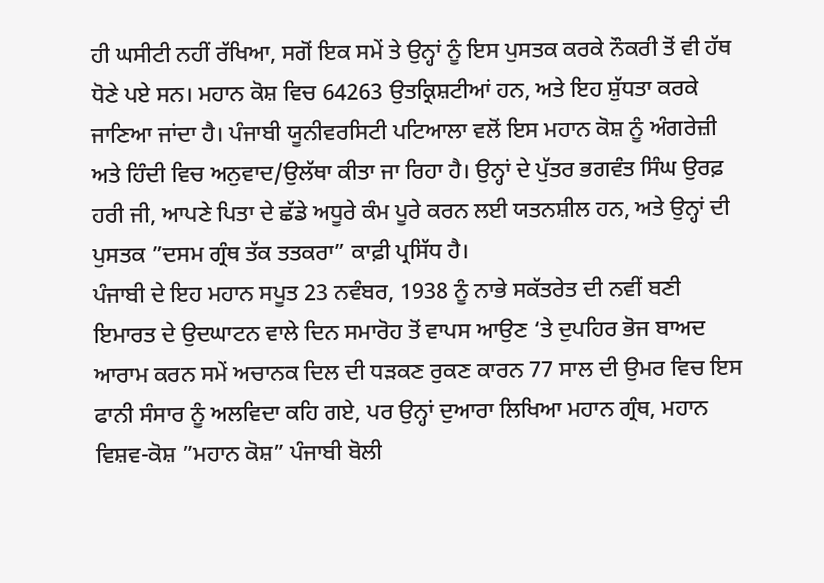ਹੀ ਘਸੀਟੀ ਨਹੀਂ ਰੱਖਿਆ, ਸਗੋਂ ਇਕ ਸਮੇਂ ਤੇ ਉਨ੍ਹਾਂ ਨੂੰ ਇਸ ਪੁਸਤਕ ਕਰਕੇ ਨੌਕਰੀ ਤੋਂ ਵੀ ਹੱਥ ਧੋਣੇ ਪਏ ਸਨ। ਮਹਾਨ ਕੋਸ਼ ਵਿਚ 64263 ਉਤਕ੍ਰਿਸ਼ਟੀਆਂ ਹਨ, ਅਤੇ ਇਹ ਸ਼ੁੱਧਤਾ ਕਰਕੇ ਜਾਣਿਆ ਜਾਂਦਾ ਹੈ। ਪੰਜਾਬੀ ਯੂਨੀਵਰਸਿਟੀ ਪਟਿਆਲਾ ਵਲੋਂ ਇਸ ਮਹਾਨ ਕੋਸ਼ ਨੂੰ ਅੰਗਰੇਜ਼ੀ ਅਤੇ ਹਿੰਦੀ ਵਿਚ ਅਨੁਵਾਦ/ਉਲੱਥਾ ਕੀਤਾ ਜਾ ਰਿਹਾ ਹੈ। ਉਨ੍ਹਾਂ ਦੇ ਪੁੱਤਰ ਭਗਵੰਤ ਸਿੰਘ ਉਰਫ਼ ਹਰੀ ਜੀ, ਆਪਣੇ ਪਿਤਾ ਦੇ ਛੱਡੇ ਅਧੂਰੇ ਕੰਮ ਪੂਰੇ ਕਰਨ ਲਈ ਯਤਨਸ਼ੀਲ ਹਨ, ਅਤੇ ਉਨ੍ਹਾਂ ਦੀ ਪੁਸਤਕ ”ਦਸਮ ਗ੍ਰੰਥ ਤੱਕ ਤਤਕਰਾ” ਕਾਫ਼ੀ ਪ੍ਰਸਿੱਧ ਹੈ।
ਪੰਜਾਬੀ ਦੇ ਇਹ ਮਹਾਨ ਸਪੂਤ 23 ਨਵੰਬਰ, 1938 ਨੂੰ ਨਾਭੇ ਸਕੱਤਰੇਤ ਦੀ ਨਵੀਂ ਬਣੀ ਇਮਾਰਤ ਦੇ ਉਦਘਾਟਨ ਵਾਲੇ ਦਿਨ ਸਮਾਰੋਹ ਤੋਂ ਵਾਪਸ ਆਉਣ ‘ਤੇ ਦੁਪਹਿਰ ਭੋਜ ਬਾਅਦ ਆਰਾਮ ਕਰਨ ਸਮੇਂ ਅਚਾਨਕ ਦਿਲ ਦੀ ਧੜਕਣ ਰੁਕਣ ਕਾਰਨ 77 ਸਾਲ ਦੀ ਉਮਰ ਵਿਚ ਇਸ ਫਾਨੀ ਸੰਸਾਰ ਨੂੰ ਅਲਵਿਦਾ ਕਹਿ ਗਏ, ਪਰ ਉਨ੍ਹਾਂ ਦੁਆਰਾ ਲਿਖਿਆ ਮਹਾਨ ਗ੍ਰੰਥ, ਮਹਾਨ ਵਿਸ਼ਵ-ਕੋਸ਼ ”ਮਹਾਨ ਕੋਸ਼” ਪੰਜਾਬੀ ਬੋਲੀ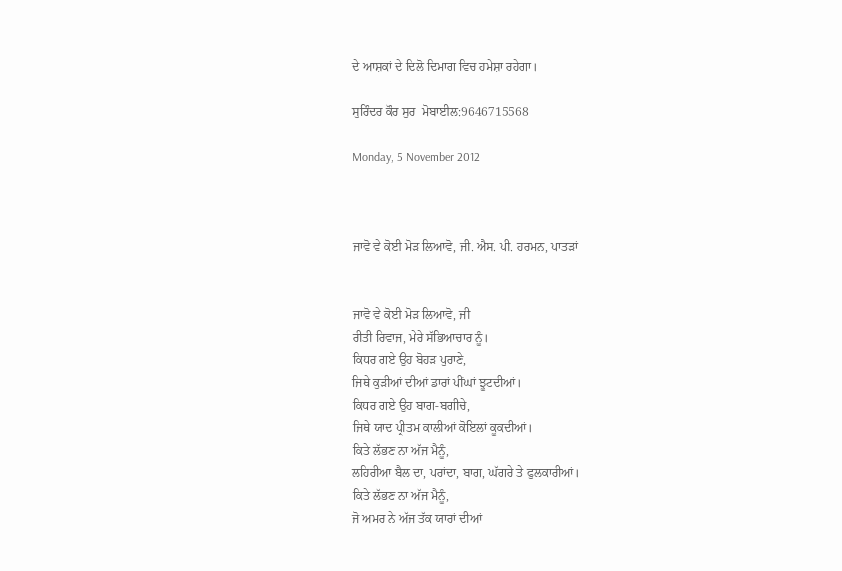ਦੇ ਆਸ਼ਕਾਂ ਦੇ ਦਿਲੋ ਦਿਮਾਗ ਵਿਚ ਹਮੇਸ਼ਾ ਰਹੇਗਾ।

ਸੁਰਿੰਦਰ ਕੌਰ ਸੁਰ  ਮੋਬਾਈਲ:9646715568

Monday, 5 November 2012



ਜਾਵੋ ਵੇ ਕੋਈ ਮੋੜ ਲਿਆਵੋ, ਜੀ. ਐਸ. ਪੀ. ਹਰਮਨ, ਪਾਤੜਾਂ


ਜਾਵੋ ਵੇ ਕੋਈ ਮੋੜ ਲਿਆਵੋ, ਜੀ
ਰੀਤੀ ਰਿਵਾਜ, ਮੇਰੇ ਸੱਭਿਆਚਾਰ ਨੂੰ।
ਕਿਧਰ ਗਏ ਉਹ ਬੋਹੜ ਪੁਰਾਣੇ,
ਜਿਥੇ ਕੁੜੀਆਂ ਦੀਆਂ ਡਾਰਾਂ ਪੀਂਘਾਂ ਝੂਟਦੀਆਂ।
ਕਿਧਰ ਗਏ ਉਹ ਬਾਗ-ਬਗੀਚੇ,
ਜਿਥੇ ਯਾਦ ਪ੍ਰੀਤਮ ਕਾਲੀਆਂ ਕੋਇਲਾਂ ਕੂਕਦੀਆਂ।
ਕਿਤੇ ਲੱਭਣ ਨਾ ਅੱਜ ਮੈਨੂੰ,
ਲਹਿਰੀਆ ਬੈਲ ਦਾ, ਪਰਾਂਦਾ, ਬਾਗ, ਘੱਗਰੇ ਤੇ ਫੁਲਕਾਰੀਆਂ।
ਕਿਤੇ ਲੱਭਣ ਨਾ ਅੱਜ ਮੈਨੂੰ,
ਜੋ ਅਮਰ ਨੇ ਅੱਜ ਤੱਕ ਯਾਰਾਂ ਦੀਆਂ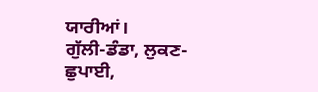ਯਾਰੀਆਂ।
ਗੁੱਲੀ-ਡੰਡਾ, ਲੁਕਣ-ਛੁਪਾਈ,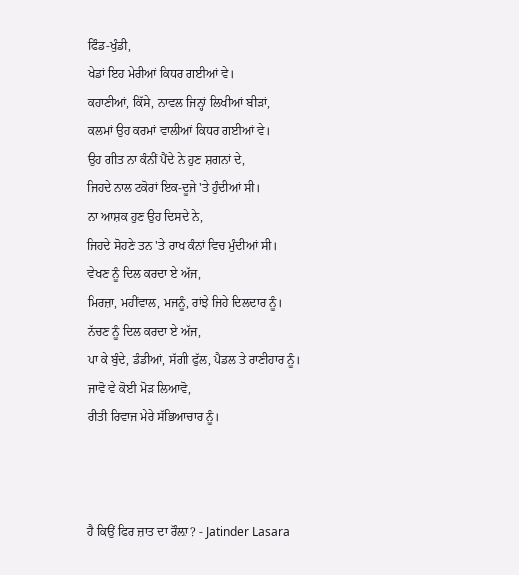ਫਿੰਡ-ਖੁੰਡੀ,
ਖੇਡਾਂ ਇਹ ਮੇਰੀਆਂ ਕਿਧਰ ਗਈਆਂ ਵੇ।
ਕਹਾਣੀਆਂ, ਕਿੱਸੇ, ਨਾਵਲ ਜਿਨ੍ਹਾਂ ਲਿਖੀਆਂ ਬੀੜਾਂ,
ਕਲਮਾਂ ਉਹ ਕਰਮਾਂ ਵਾਲੀਆਂ ਕਿਧਰ ਗਈਆਂ ਵੇ।
ਉਹ ਗੀਤ ਨਾ ਕੰਨੀਂ ਪੈਂਦੇ ਨੇ ਹੁਣ ਸ਼ਗਨਾਂ ਦੇ,
ਜਿਹਦੇ ਨਾਲ ਟਕੋਰਾਂ ਇਕ-ਦੂਜੇ 'ਤੇ ਹੁੰਦੀਆਂ ਸੀ।
ਨਾ ਆਸ਼ਕ ਹੁਣ ਉਹ ਦਿਸਦੇ ਨੇ,
ਜਿਹਦੇ ਸੋਹਣੇ ਤਨ 'ਤੇ ਰਾਖ ਕੰਨਾਂ ਵਿਚ ਮੁੰਦੀਆਂ ਸੀ।
ਵੇਖਣ ਨੂੰ ਦਿਲ ਕਰਦਾ ਏ ਅੱਜ,
ਮਿਰਜ਼ਾ, ਮਹੀਂਵਾਲ, ਮਜਨੂੰ, ਰਾਂਝੇ ਜਿਹੇ ਦਿਲਦਾਰ ਨੂੰ।
ਨੱਚਣ ਨੂੰ ਦਿਲ ਕਰਦਾ ਏ ਅੱਜ,
ਪਾ ਕੇ ਬੁੰਦੇ, ਡੰਡੀਆਂ, ਸੱਗੀ ਫੁੱਲ, ਪੈਡਲ ਤੇ ਰਾਣੀਹਾਰ ਨੂੰ।
ਜਾਵੋ ਵੇ ਕੋਈ ਮੋੜ ਲਿਆਵੋ,
ਰੀਤੀ ਰਿਵਾਜ ਮੇਰੇ ਸੱਭਿਆਚਾਰ ਨੂੰ।



ਹੈ ਕਿਉਂ ਫਿਰ ਜ਼ਾਤ ਦਾ ਰੌਲ਼ਾ? - Jatinder Lasara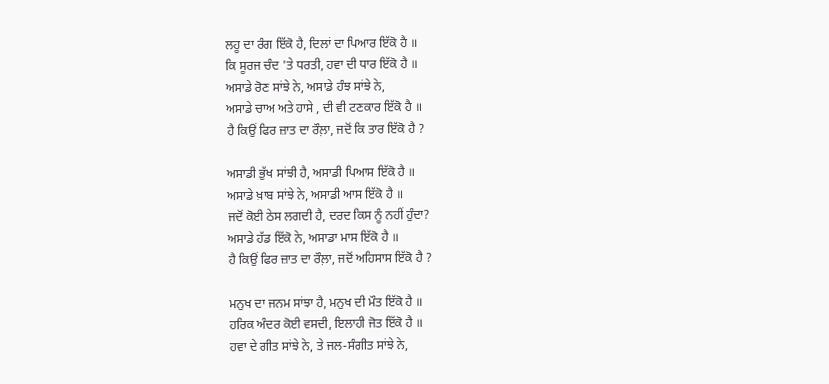ਲਹੂ ਦਾ ਰੰਗ ਇੱਕੋ ਹੈ, ਦਿਲਾਂ ਦਾ ਪਿਆਰ ਇੱਕੋ ਹੈ ॥
ਕਿ ਸੂਰਜ ਚੰਦ 'ਤੇ ਧਰਤੀ, ਹਵਾ ਦੀ ਧਾਰ ਇੱਕੋ ਹੈ ॥
ਅਸਾਡੇ ਰੋਣ ਸਾਂਝੇ ਨੇ, ਅਸਾਡੇ ਹੰਝ ਸਾਂਝੇ ਨੇ,
ਅਸਾਡੇ ਚਾਅ ਅਤੇ ਹਾਸੇ , ਦੀ ਵੀ ਟਣਕਾਰ ਇੱਕੋ ਹੈ ॥
ਹੈ ਕਿਉਂ ਫਿਰ ਜ਼ਾਤ ਦਾ ਰੌਲ਼ਾ, ਜਦੋਂ ਕਿ ਤਾਰ ਇੱਕੋ ਹੈ ?

ਅਸਾਡੀ ਭੁੱਖ ਸਾਂਝੀ ਹੈ, ਅਸਾਡੀ ਪਿਆਸ ਇੱਕੋ ਹੈ ॥
ਅਸਾਡੇ ਖ਼ਾਬ ਸਾਂਝੇ ਨੇ, ਅਸਾਡੀ ਆਸ ਇੱਕੋ ਹੈ ॥
ਜਦੋਂ ਕੋਈ ਠੇਸ ਲਗਦੀ ਹੈ, ਦਰਦ ਕਿਸ ਨੂੰ ਨਹੀਂ ਹੁੰਦਾ?
ਅਸਾਡੇ ਹੱਡ ਇੱਕੋ ਨੇ, ਅਸਾਡਾ ਮਾਸ ਇੱਕੋ ਹੈ ॥
ਹੈ ਕਿਉਂ ਫਿਰ ਜ਼ਾਤ ਦਾ ਰੌਲ਼ਾ, ਜਦੋਂ ਅਹਿਸਾਸ ਇੱਕੋ ਹੈ ?

ਮਨੁਖ ਦਾ ਜਨਮ ਸਾਂਝਾ ਹੈ, ਮਨੁਖ ਦੀ ਮੌਤ ਇੱਕੋ ਹੈ ॥
ਹਰਿਕ ਅੰਦਰ ਕੋਈ ਵਸਦੀ, ਇਲਾਹੀ ਜੋਤ ਇੱਕੋ ਹੈ ॥
ਹਵਾ ਦੇ ਗੀਤ ਸਾਂਝੇ ਨੇ, ਤੇ ਜਲ-ਸੰਗੀਤ ਸਾਂਝੇ ਨੇ,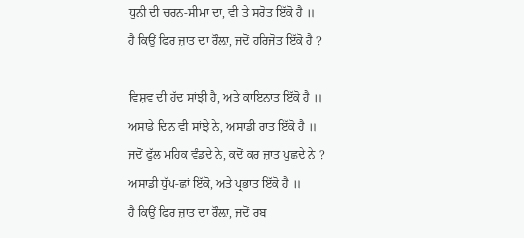ਧੁਨੀ ਦੀ ਚਰਨ-ਸੀਮਾ ਦਾ, ਵੀ ਤੇ ਸਰੋਤ ਇੱਕੋ ਹੈ ॥
ਹੈ ਕਿਉਂ ਫਿਰ ਜ਼ਾਤ ਦਾ ਰੌਲ਼ਾ, ਜਦੋਂ ਹਰਿਜੋਤ ਇੱਕੋ ਹੈ ?

ਵਿਸ਼ਵ ਦੀ ਹੱਦ ਸਾਂਝੀ ਹੈ, ਅਤੇ ਕਾਇਨਾਤ ਇੱਕੋ ਹੈ ॥
ਅਸਾਡੇ ਦਿਨ ਵੀ ਸਾਂਝੇ ਨੇ, ਅਸਾਡੀ ਰਾਤ ਇੱਕੋ ਹੈ ॥
ਜਦੋਂ ਫੁੱਲ ਮਹਿਕ ਵੰਡਦੇ ਨੇ, ਕਦੋਂ ਕਰ ਜ਼ਾਤ ਪੁਛਦੇ ਨੇ ?
ਅਸਾਡੀ ਧੁੱਪ-ਛਾਂ ਇੱਕੋ, ਅਤੇ ਪ੍ਰਭਾਤ ਇੱਕੋ ਹੈ ॥
ਹੈ ਕਿਉਂ ਫਿਰ ਜ਼ਾਤ ਦਾ ਰੌਲ਼ਾ, ਜਦੋਂ ਰਬ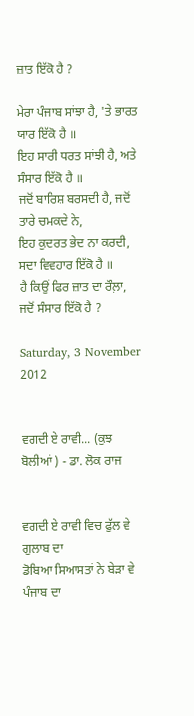ਜ਼ਾਤ ਇੱਕੋ ਹੈ ?

ਮੇਰਾ ਪੰਜਾਬ ਸਾਂਝਾ ਹੈ, 'ਤੇ ਭਾਰਤ ਯਾਰ ਇੱਕੋ ਹੈ ॥
ਇਹ ਸਾਰੀ ਧਰਤ ਸਾਂਝੀ ਹੈ, ਅਤੇ ਸੰਸਾਰ ਇੱਕੋ ਹੈ ॥
ਜਦੋਂ ਬਾਰਿਸ਼ ਬਰਸਦੀ ਹੈ, ਜਦੋਂ ਤਾਰੇ ਚਮਕਦੇ ਨੇ,
ਇਹ ਕੁਦਰਤ ਭੇਦ ਨਾ ਕਰਦੀ, ਸਦਾ ਵਿਵਹਾਰ ਇੱਕੋ ਹੈ ॥
ਹੈ ਕਿਉਂ ਫਿਰ ਜ਼ਾਤ ਦਾ ਰੌਲ਼ਾ, ਜਦੋਂ ਸੰਸਾਰ ਇੱਕੋ ਹੈ ?

Saturday, 3 November 2012


ਵਗਦੀ ਏ ਰਾਵੀ... (ਕੁਝ ਬੋਲੀਆਂ ) - ਡਾ. ਲੋਕ ਰਾਜ


ਵਗਦੀ ਏ ਰਾਵੀ ਵਿਚ ਫੁੱਲ ਵੇ ਗੁਲਾਬ ਦਾ
ਡੋਬਿਆ ਸਿਆਸਤਾਂ ਨੇ ਬੇੜਾ ਵੇ ਪੰਜਾਬ ਦਾ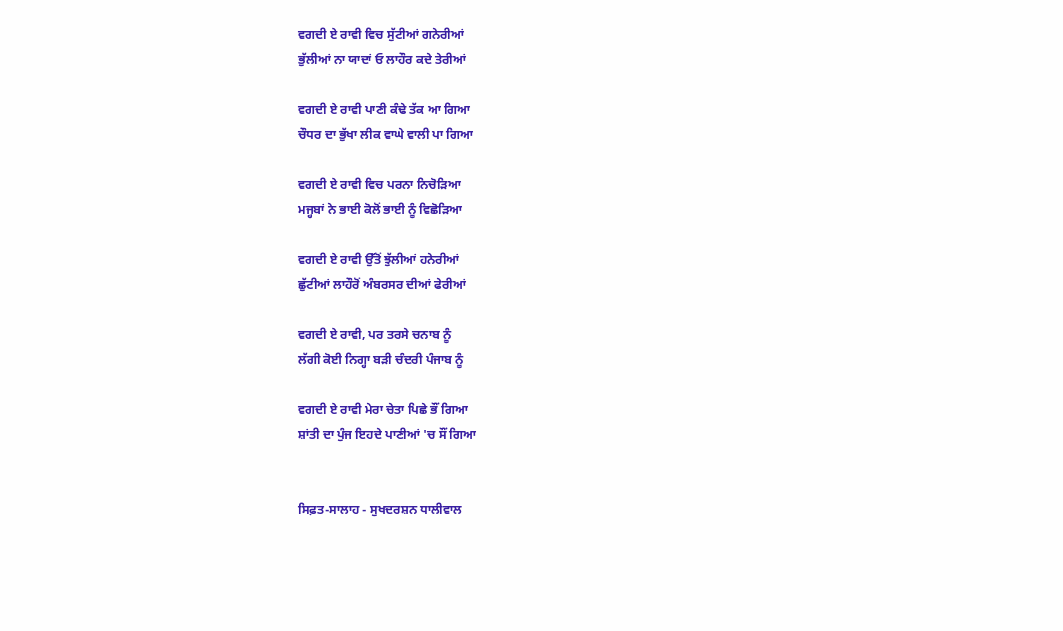ਵਗਦੀ ਏ ਰਾਵੀ ਵਿਚ ਸੁੱਟੀਆਂ ਗਨੇਰੀਆਂ
ਭੁੱਲੀਆਂ ਨਾ ਯਾਦਾਂ ਓ ਲਾਹੌਰ ਕਦੇ ਤੇਰੀਆਂ

ਵਗਦੀ ਏ ਰਾਵੀ ਪਾਣੀ ਕੰਢੇ ਤੱਕ ਆ ਗਿਆ
ਚੌਧਰ ਦਾ ਭੁੱਖਾ ਲੀਕ ਵਾਘੇ ਵਾਲੀ ਪਾ ਗਿਆ

ਵਗਦੀ ਏ ਰਾਵੀ ਵਿਚ ਪਰਨਾ ਨਿਚੋੜਿਆ
ਮਜ੍ਹਬਾਂ ਨੇ ਭਾਈ ਕੋਲੋਂ ਭਾਈ ਨੂੰ ਵਿਛੋੜਿਆ

ਵਗਦੀ ਏ ਰਾਵੀ ਉੱਤੋਂ ਝੁੱਲੀਆਂ ਹਨੇਰੀਆਂ
ਛੁੱਟੀਆਂ ਲਾਹੌਰੋਂ ਅੰਬਰਸਰ ਦੀਆਂ ਫੇਰੀਆਂ

ਵਗਦੀ ਏ ਰਾਵੀ, ਪਰ ਤਰਸੇ ਚਨਾਬ ਨੂੰ
ਲੱਗੀ ਕੋਈ ਨਿਗ੍ਹਾ ਬੜੀ ਚੰਦਰੀ ਪੰਜਾਬ ਨੂੰ

ਵਗਦੀ ਏ ਰਾਵੀ ਮੇਰਾ ਚੇਤਾ ਪਿਛੇ ਭੌਂ ਗਿਆ
ਸ਼ਾਂਤੀ ਦਾ ਪੁੰਜ ਇਹਦੇ ਪਾਣੀਆਂ 'ਚ ਸੌਂ ਗਿਆ


ਸਿਫ਼ਤ-ਸਾਲਾਹ - ਸੁਖਦਰਸ਼ਨ ਧਾਲੀਵਾਲ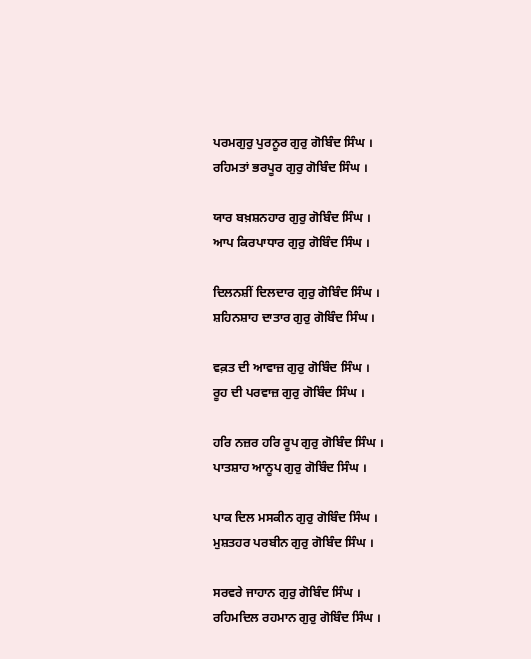ਪਰਮਗੁਰੁ ਪੁਰਨੂਰ ਗੁਰੁ ਗੋਬਿੰਦ ਸਿੰਘ ।
ਰਹਿਮਤਾਂ ਭਰਪੂਰ ਗੁਰੁ ਗੋਬਿੰਦ ਸਿੰਘ ।

ਯਾਰ ਬਖ਼ਸ਼ਨਹਾਰ ਗੁਰੁ ਗੋਬਿੰਦ ਸਿੰਘ ।
ਆਪ ਕਿਰਪਾਧਾਰ ਗੁਰੁ ਗੋਬਿੰਦ ਸਿੰਘ ।

ਦਿਲਨਸ਼ੀਂ ਦਿਲਦਾਰ ਗੁਰੁ ਗੋਬਿੰਦ ਸਿੰਘ ।
ਸ਼ਹਿਨਸ਼ਾਹ ਦਾਤਾਰ ਗੁਰੁ ਗੋਬਿੰਦ ਸਿੰਘ ।

ਵਕ਼ਤ ਦੀ ਆਵਾਜ਼ ਗੁਰੁ ਗੋਬਿੰਦ ਸਿੰਘ ।
ਰੂਹ ਦੀ ਪਰਵਾਜ਼ ਗੁਰੁ ਗੋਬਿੰਦ ਸਿੰਘ ।

ਹਰਿ ਨਜ਼ਰ ਹਰਿ ਰੂਪ ਗੁਰੁ ਗੋਬਿੰਦ ਸਿੰਘ ।
ਪਾਤਸ਼ਾਹ ਆਨੂਪ ਗੁਰੁ ਗੋਬਿੰਦ ਸਿੰਘ ।

ਪਾਕ ਦਿਲ ਮਸਕੀਨ ਗੁਰੁ ਗੋਬਿੰਦ ਸਿੰਘ ।
ਮੁਸ਼ਤਹਰ ਪਰਬੀਨ ਗੁਰੁ ਗੋਬਿੰਦ ਸਿੰਘ ।

ਸਰਵਰੇ ਜਾਹਾਨ ਗੁਰੁ ਗੋਬਿੰਦ ਸਿੰਘ ।
ਰਹਿਮਦਿਲ ਰਹਮਾਨ ਗੁਰੁ ਗੋਬਿੰਦ ਸਿੰਘ ।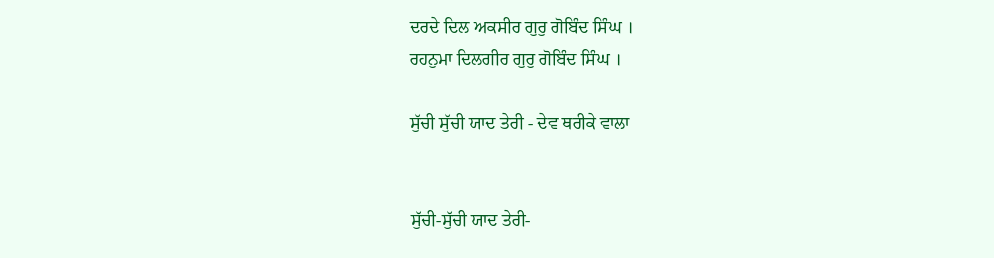ਦਰਦੇ ਦਿਲ ਅਕਸੀਰ ਗੁਰੁ ਗੋਬਿੰਦ ਸਿੰਘ ।
ਰਹਨੁਮਾ ਦਿਲਗੀਰ ਗੁਰੁ ਗੋਬਿੰਦ ਸਿੰਘ ।

ਸੁੱਚੀ ਸੁੱਚੀ ਯਾਦ ਤੇਰੀ - ਦੇਵ ਥਰੀਕੇ ਵਾਲਾ


ਸੁੱਚੀ-ਸੁੱਚੀ ਯਾਦ ਤੇਰੀ-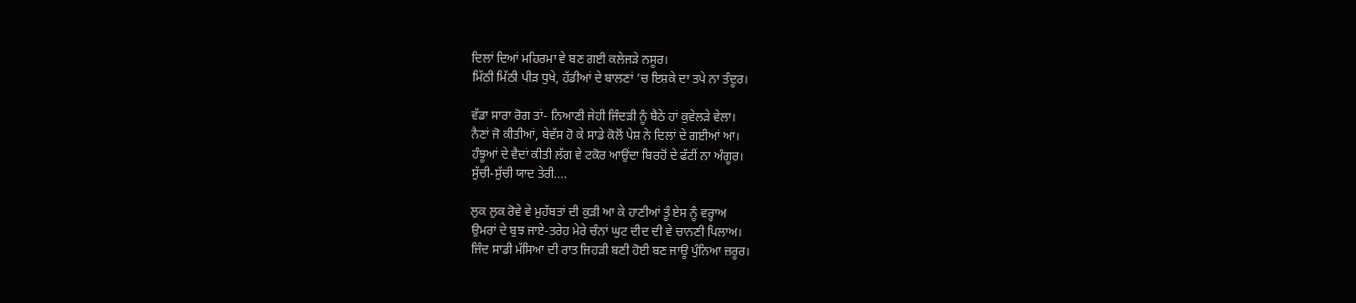ਦਿਲਾਂ ਦਿਆਂ ਮਹਿਰਮਾ ਵੇ ਬਣ ਗਈ ਕਲੇਜੜੇ ਨਸੂਰ।
ਮਿੱਠੀ ਮਿੱਠੀ ਪੀੜ ਧੁਖੇ, ਹੱਡੀਆਂ ਦੇ ਬਾਲਣਾਂ ’ਚ ਇਸ਼ਕੇ ਦਾ ਤਪੇ ਨਾ ਤੰਦੂਰ।

ਵੱਡਾ ਸਾਰਾ ਰੋਗ ਤਾਂ- ਨਿਆਣੀ ਜੇਹੀ ਜਿੰਦੜੀ ਨੂੰ ਬੈਠੇ ਹਾਂ ਕੁਵੇਲੜੇ ਵੇਲਾ।
ਨੈਣਾਂ ਜੋ ਕੀਤੀਆਂ, ਬੇਵੱਸ ਹੋ ਕੇ ਸਾਡੇ ਕੋਲੋਂ ਪੇਸ਼ ਨੇ ਦਿਲਾਂ ਦੇ ਗਈਆਂ ਆ।
ਹੰਝੂਆਂ ਦੇ ਵੈਦਾਂ ਕੀਤੀ ਲੱਗ ਵੇ ਟਕੋਰ ਆਉਂਦਾ ਬਿਰਹੋਂ ਦੇ ਫੱਟੀਂ ਨਾ ਅੰਗੂਰ।
ਸੁੱਚੀ-ਸੁੱਚੀ ਯਾਦ ਤੇਰੀ….

ਲੁਕ ਲੁਕ ਰੋਵੇ ਵੇ ਮੁਹੱਬਤਾਂ ਦੀ ਕੁੜੀ ਆ ਕੇ ਹਾਣੀਆਂ ਤੂੰ ਏਸ ਨੂੰ ਵਰ੍ਹਾਅ
ਉਮਰਾਂ ਦੇ ਬੁਝ ਜਾਏ-ਤਰੇਹ ਮੇਰੇ ਚੰਨਾਂ ਘੁਟ ਦੀਦ ਦੀ ਵੇ ਚਾਨਣੀ ਪਿਲਾਅ।
ਜਿੰਦ ਸਾਡੀ ਮੱਸਿਆ ਦੀ ਰਾਤ ਜਿਹੜੀ ਬਣੀ ਹੋਈ ਬਣ ਜਾਊ ਪੁੰਨਿਆ ਜ਼ਰੂਰ।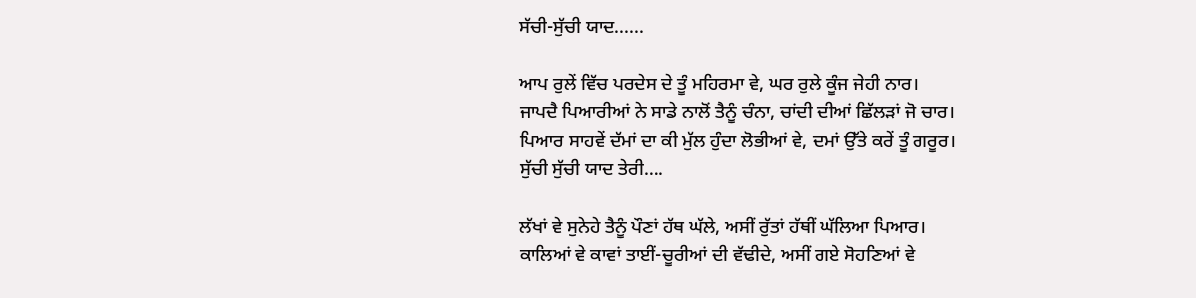ਸੱਚੀ-ਸੁੱਚੀ ਯਾਦ......

ਆਪ ਰੁਲੇਂ ਵਿੱਚ ਪਰਦੇਸ ਦੇ ਤੂੰ ਮਹਿਰਮਾ ਵੇ, ਘਰ ਰੁਲੇ ਕੂੰਜ ਜੇਹੀ ਨਾਰ।
ਜਾਪਦੈ ਪਿਆਰੀਆਂ ਨੇ ਸਾਡੇ ਨਾਲੋਂ ਤੈਨੂੰ ਚੰਨਾ, ਚਾਂਦੀ ਦੀਆਂ ਛਿੱਲੜਾਂ ਜੋ ਚਾਰ।
ਪਿਆਰ ਸਾਹਵੇਂ ਦੱਮਾਂ ਦਾ ਕੀ ਮੁੱਲ ਹੁੰਦਾ ਲੋਭੀਆਂ ਵੇ, ਦਮਾਂ ਉੱਤੇ ਕਰੇਂ ਤੂੰ ਗਰੂਰ।
ਸੁੱਚੀ ਸੁੱਚੀ ਯਾਦ ਤੇਰੀ….

ਲੱਖਾਂ ਵੇ ਸੁਨੇਹੇ ਤੈਨੂੰ ਪੌਣਾਂ ਹੱਥ ਘੱਲੇ, ਅਸੀਂ ਰੁੱਤਾਂ ਹੱਥੀਂ ਘੱਲਿਆ ਪਿਆਰ।
ਕਾਲਿਆਂ ਵੇ ਕਾਵਾਂ ਤਾਈਂ-ਚੂਰੀਆਂ ਦੀ ਵੱਢੀਦੇ, ਅਸੀਂ ਗਏ ਸੋਹਣਿਆਂ ਵੇ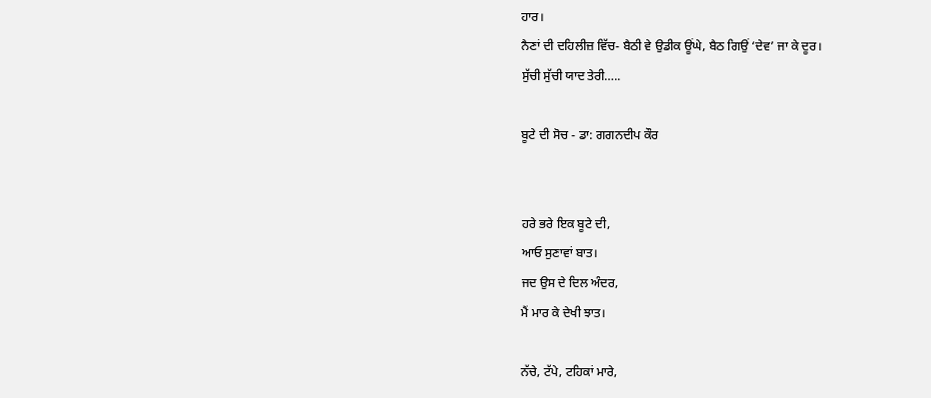ਹਾਰ।
ਨੈਣਾਂ ਦੀ ਦਹਿਲੀਜ਼ ਵਿੱਚ- ਬੈਠੀ ਵੇ ਉਡੀਕ ਊਂਘੇ, ਬੈਠ ਗਿਉਂ ‘ਦੇਵ’ ਜਾ ਕੇ ਦੂਰ।
ਸੁੱਚੀ ਸੁੱਚੀ ਯਾਦ ਤੇਰੀ…..

ਬੂਟੇ ਦੀ ਸੋਚ - ਡਾ: ਗਗਨਦੀਪ ਕੌਰ


ਹਰੇ ਭਰੇ ਇਕ ਬੂਟੇ ਦੀ,
ਆਓ ਸੁਣਾਵਾਂ ਬਾਤ।
ਜਦ ਉਸ ਦੇ ਦਿਲ ਅੰਦਰ,
ਮੈਂ ਮਾਰ ਕੇ ਦੇਖੀ ਝਾਤ।

ਨੱਚੇ, ਟੱਪੇ, ਟਹਿਕਾਂ ਮਾਰੇ,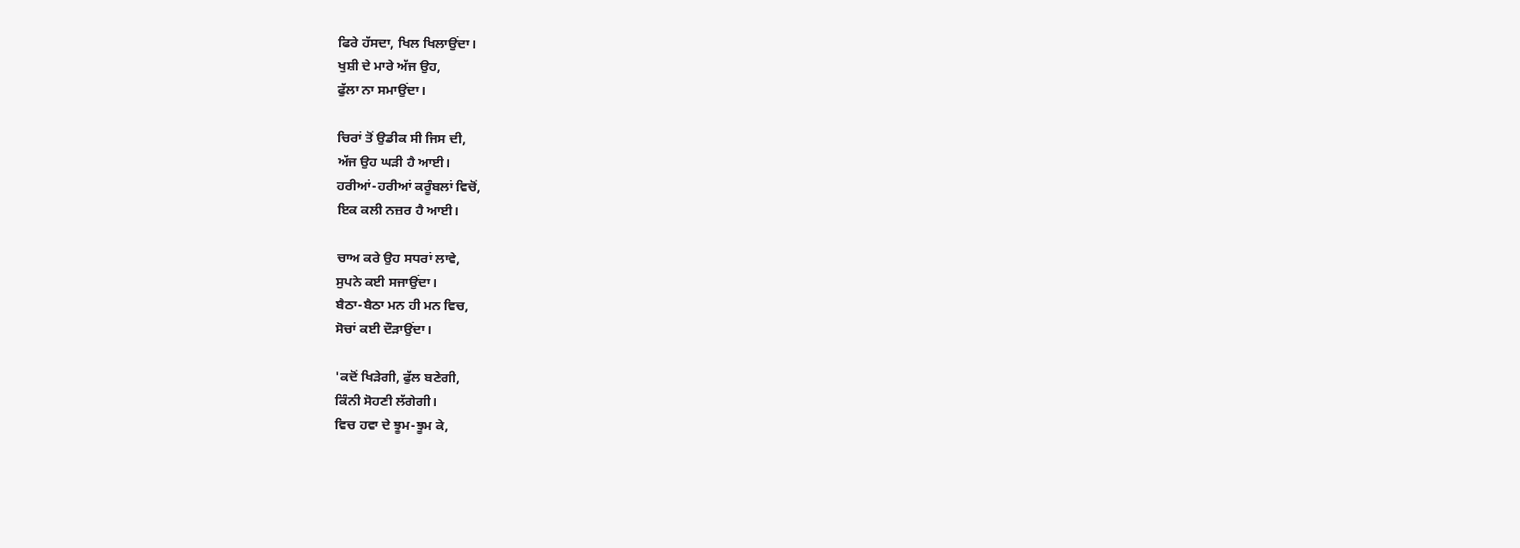ਫਿਰੇ ਹੱਸਦਾ, ਖਿਲ ਖਿਲਾਉਂਦਾ।
ਖੁਸ਼ੀ ਦੇ ਮਾਰੇ ਅੱਜ ਉਹ,
ਫੁੱਲਾ ਨਾ ਸਮਾਉਂਦਾ।

ਚਿਰਾਂ ਤੋਂ ਉਡੀਕ ਸੀ ਜਿਸ ਦੀ,
ਅੱਜ ਉਹ ਘੜੀ ਹੈ ਆਈ।
ਹਰੀਆਂ-ਹਰੀਆਂ ਕਰੂੰਬਲਾਂ ਵਿਚੋਂ,
ਇਕ ਕਲੀ ਨਜ਼ਰ ਹੈ ਆਈ।

ਚਾਅ ਕਰੇ ਉਹ ਸਧਰਾਂ ਲਾਵੇ,
ਸੁਪਨੇ ਕਈ ਸਜਾਉਂਦਾ।
ਬੈਠਾ-ਬੈਠਾ ਮਨ ਹੀ ਮਨ ਵਿਚ,
ਸੋਚਾਂ ਕਈ ਦੌੜਾਉਂਦਾ।

'ਕਦੋਂ ਖਿੜੇਗੀ, ਫੁੱਲ ਬਣੇਗੀ,
ਕਿੰਨੀ ਸੋਹਣੀ ਲੱਗੇਗੀ।
ਵਿਚ ਹਵਾ ਦੇ ਝੂਮ-ਝੂਮ ਕੇ,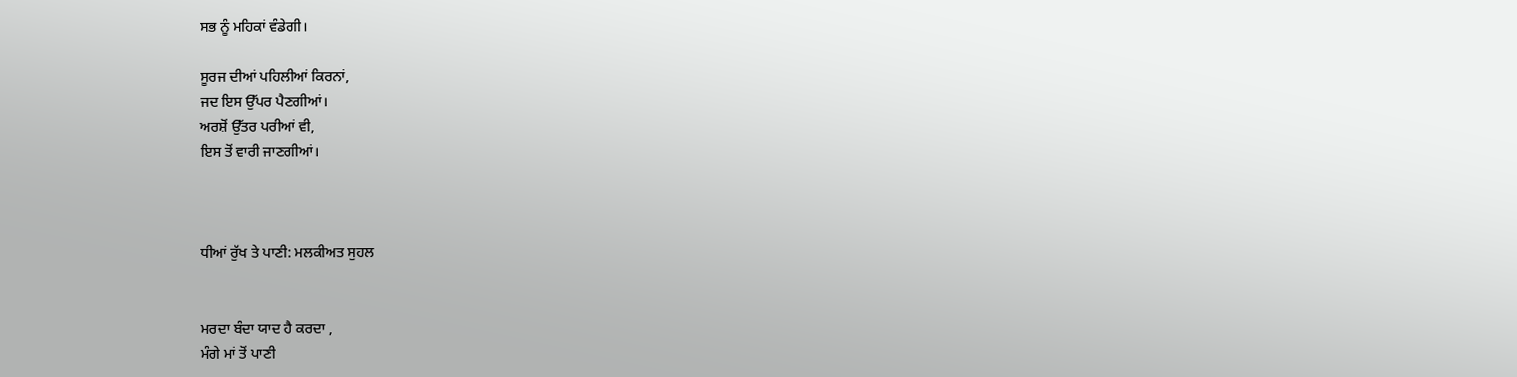ਸਭ ਨੂੰ ਮਹਿਕਾਂ ਵੰਡੇਗੀ।

ਸੂਰਜ ਦੀਆਂ ਪਹਿਲੀਆਂ ਕਿਰਨਾਂ,
ਜਦ ਇਸ ਉੱਪਰ ਪੈਣਗੀਆਂ।
ਅਰਸ਼ੋਂ ਉੱਤਰ ਪਰੀਆਂ ਵੀ,
ਇਸ ਤੋਂ ਵਾਰੀ ਜਾਣਗੀਆਂ।



ਧੀਆਂ ਰੁੱਖ ਤੇ ਪਾਣੀ: ਮਲਕੀਅਤ ਸੁਹਲ


ਮਰਦਾ ਬੰਦਾ ਯਾਦ ਹੈ ਕਰਦਾ ,
ਮੰਗੇ ਮਾਂ ਤੋਂ ਪਾਣੀ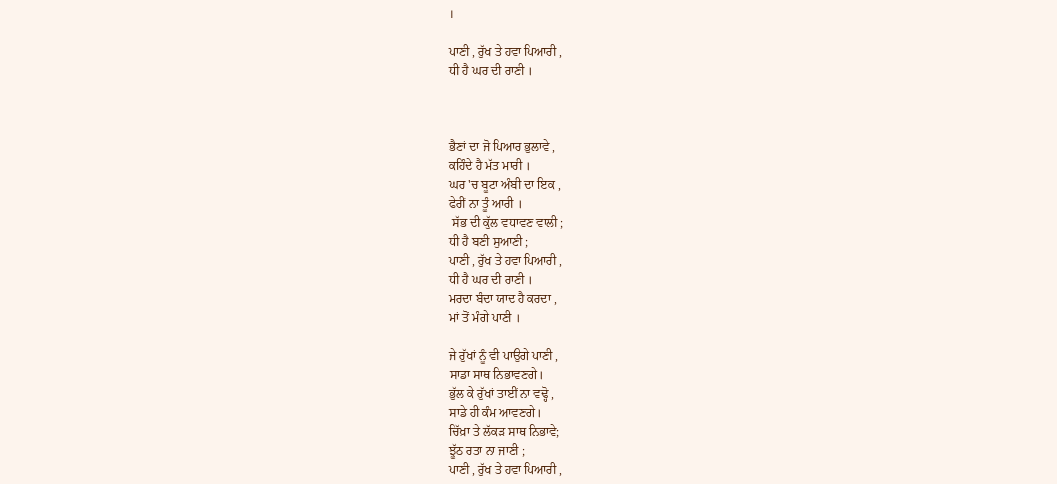।

ਪਾਣੀ , ਰੁੱਖ ਤੇ ਹਵਾ ਪਿਆਰੀ ,
ਧੀ ਹੈ ਘਰ ਦੀ ਰਾਣੀ ।



ਭੈਣਾਂ ਦਾ ਜੋ ਪਿਆਰ ਭੁਲਾਵੇ ,
ਕਹਿੰਦੇ ਹੈ ਮੱਤ ਮਾਰੀ ।
ਘਰ 'ਚ ਬੂਟਾ ਅੰਬੀ ਦਾ ਇਕ ,
ਫੇਰੀਂ ਨਾ ਤੂੰ ਆਰੀ ।
 ਸੱਭ ਦੀ ਕੁੱਲ ਵਧਾਵਣ ਵਾਲੀ ;
ਧੀ ਹੈ ਬਣੀ ਸੁਆਣੀ ;
ਪਾਣੀ , ਰੁੱਖ ਤੇ ਹਵਾ ਪਿਆਰੀ ,
ਧੀ ਹੈ ਘਰ ਦੀ ਰਾਣੀ ।
ਮਰਦਾ ਬੰਦਾ ਯਾਦ ਹੈ ਕਰਦਾ ,
ਮਾਂ ਤੋਂ ਮੰਗੇ ਪਾਣੀ ।

ਜੇ ਰੁੱਖਾਂ ਨੂੰ ਵੀ ਪਾਉਗੇ ਪਾਣੀ ,
ਸਾਡਾ ਸਾਥ ਨਿਭਾਵਣਗੇ।
ਭੁੱਲ ਕੇ ਰੁੱਖਾਂ ਤਾਈਂ ਨਾ ਵਢ੍ਹੋ ,
ਸਾਡੇ ਹੀ ਕੰਮ ਆਵਣਗੇ।
ਚਿੱਖ਼ਾ ਤੇ ਲੱਕੜ ਸਾਥ ਨਿਭਾਵੇ;
ਝੂੱਠ ਰਤਾ ਨਾ ਜਾਣੀ ;
ਪਾਣੀ , ਰੁੱਖ ਤੇ ਹਵਾ ਪਿਆਰੀ ,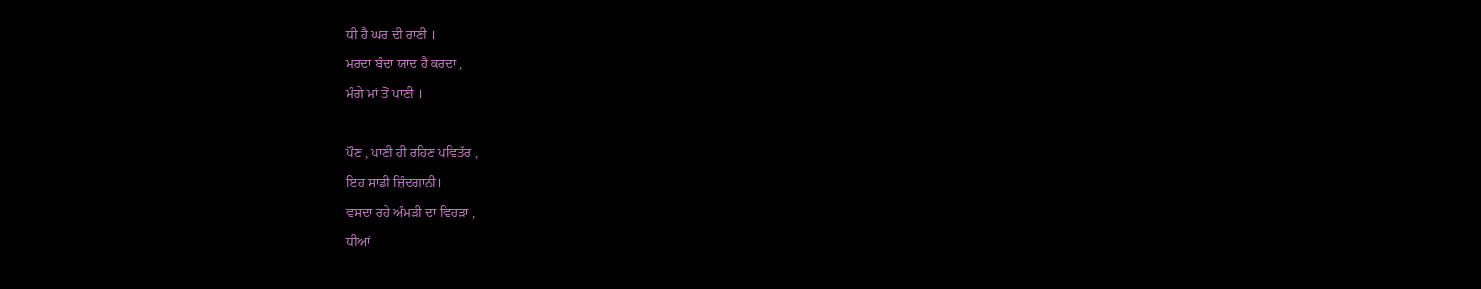ਧੀ ਹੈ ਘਰ ਦੀ ਰਾਣੀ ।
ਮਰਦਾ ਬੰਦਾ ਯਾਦ ਹੈ ਕਰਦਾ ,
ਮੰਗੇ ਮਾਂ ਤੋਂ ਪਾਣੀ ।

ਪੌਣ , ਪਾਣੀ ਹੀ ਰਹਿਣ ਪਵਿਤੱਰ ,
ਇਹ ਸਾਡੀ ਜ਼ਿੰਦਗਾਨੀ।
ਵਸਦਾ ਰਹੇ ਅੰਮੜੀ ਦਾ ਵਿਹੜਾ ,
ਧੀਆਂ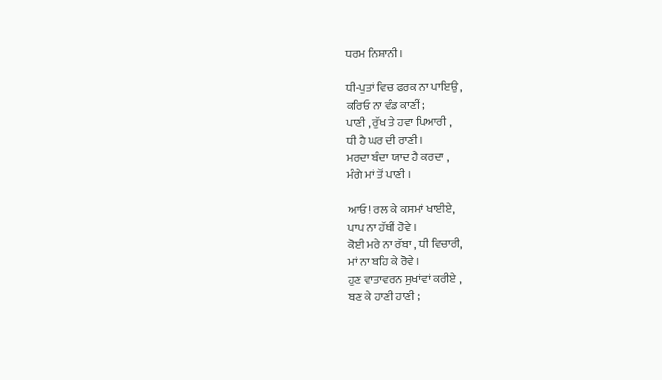ਧਰਮ ਨਿਸ਼ਾਨੀ।

ਧੀ-ਪੁਤਾਂ ਵਿਚ ਫਰਕ ਨਾ ਪਾਇਉ ,
ਕਰਿਓ ਨਾ ਵੰਡ ਕਾਣੀਂ;
ਪਾਣੀ , ਰੁੱਖ ਤੇ ਹਵਾ ਪਿਆਰੀ ,
ਧੀ ਹੈ ਘਰ ਦੀ ਰਾਣੀ।
ਮਰਦਾ ਬੰਦਾ ਯਾਦ ਹੈ ਕਰਦਾ ,
ਮੰਗੇ ਮਾਂ ਤੋਂ ਪਾਣੀ ।

ਆਓ! ਰਲ ਕੇ ਕਸਮਾਂ ਖਾਈਏ,
ਪਾਪ ਨਾ ਹੱਥੀਂ ਹੋਵੇ ।
ਕੋਈ ਮਰੇ ਨਾ ਰੱਬਾ , ਧੀ ਵਿਚਾਰੀ,
ਮਾਂ ਨਾ ਬਹਿ ਕੇ ਰੋਵੇ ।
ਹੁਣ ਵਾਤਾਵਰਨ ਸੁਖਾਂਵਾਂ ਕਰੀਏ ,
ਬਣ ਕੇ ਹਾਣੀ ਹਾਣੀ ;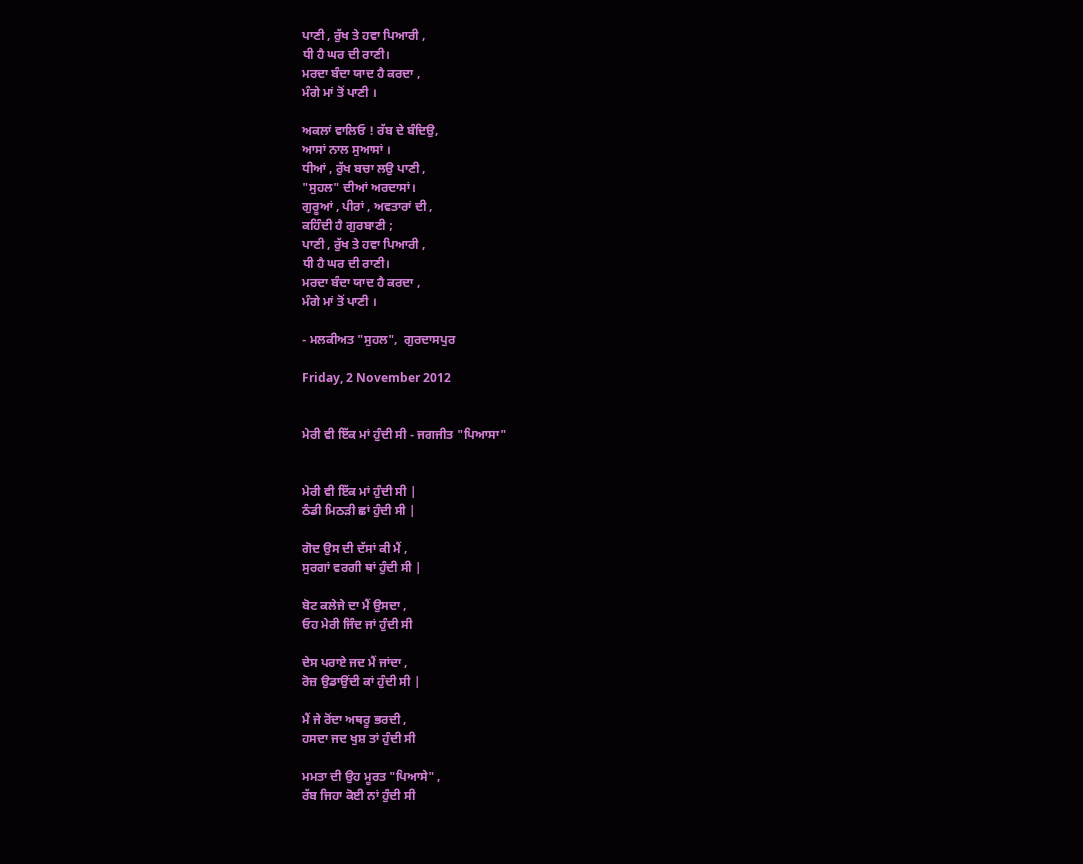ਪਾਣੀ , ਰੁੱਖ ਤੇ ਹਵਾ ਪਿਆਰੀ ,
ਧੀ ਹੈ ਘਰ ਦੀ ਰਾਣੀ।
ਮਰਦਾ ਬੰਦਾ ਯਾਦ ਹੈ ਕਰਦਾ ,
ਮੰਗੇ ਮਾਂ ਤੋਂ ਪਾਣੀ ।

ਅਕਲਾਂ ਵਾਲਿਓ ! ਰੱਬ ਦੇ ਬੰਦਿਉ,
ਆਸਾਂ ਨਾਲ ਸੁਆਸਾਂ ।
ਧੀਆਂ , ਰੁੱਖ ਬਚਾ ਲਉ ਪਾਣੀ ,
"ਸੁਹਲ" ਦੀਆਂ ਅਰਦਾਸਾਂ।
ਗੁਰੂਆਂ , ਪੀਰਾਂ , ਅਵਤਾਰਾਂ ਦੀ ,
ਕਹਿੰਦੀ ਹੈ ਗੁਰਬਾਣੀ ;
ਪਾਣੀ , ਰੁੱਖ ਤੇ ਹਵਾ ਪਿਆਰੀ ,
ਧੀ ਹੈ ਘਰ ਦੀ ਰਾਣੀ।
ਮਰਦਾ ਬੰਦਾ ਯਾਦ ਹੈ ਕਰਦਾ ,
ਮੰਗੇ ਮਾਂ ਤੋਂ ਪਾਣੀ ।

- ਮਲਕੀਅਤ "ਸੁਹਲ",  ਗੁਰਦਾਸਪੁਰ

Friday, 2 November 2012


ਮੇਰੀ ਵੀ ਇੱਕ ਮਾਂ ਹੁੰਦੀ ਸੀ - ਜਗਜੀਤ "ਪਿਆਸਾ"


ਮੇਰੀ ਵੀ ਇੱਕ ਮਾਂ ਹੁੰਦੀ ਸੀ |
ਠੰਡੀ ਮਿਠੜੀ ਛਾਂ ਹੁੰਦੀ ਸੀ |

ਗੋਦ ਉਸ ਦੀ ਦੱਸਾਂ ਕੀ ਮੈਂ ,
ਸੁਰਗਾਂ ਵਰਗੀ ਥਾਂ ਹੁੰਦੀ ਸੀ |

ਬੋਟ ਕਲੇਜੇ ਦਾ ਮੈਂ ਉਸਦਾ ,
ਓਹ ਮੇਰੀ ਜਿੰਦ ਜਾਂ ਹੁੰਦੀ ਸੀ

ਦੇਸ ਪਰਾਏ ਜਦ ਮੈਂ ਜਾਂਦਾ ,
ਰੋਜ਼ ਉਡਾਉਂਦੀ ਕਾਂ ਹੁੰਦੀ ਸੀ |

ਮੈਂ ਜੇ ਰੋਂਦਾ ਅਥਰੂ ਭਰਦੀ ,
ਹਸਦਾ ਜਦ ਖੁਸ਼ ਤਾਂ ਹੁੰਦੀ ਸੀ

ਮਮਤਾ ਦੀ ਉਹ ਮੂਰਤ "ਪਿਆਸੇ" ,
ਰੱਬ ਜਿਹਾ ਕੋਈ ਨਾਂ ਹੁੰਦੀ ਸੀ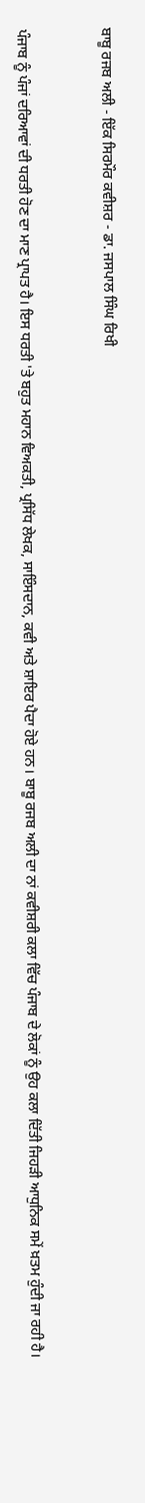ਬਾਬੂ ਰਜਬ ਅਲੀ - ਇੱਕ ਸਿਰਮੌਰ ਕਵੀਸ਼ਰ - ਡਾ. ਜਸਪਾਲ ਸਿੰਘ ਰਿਖੀ


ਪੰਜਾਬ ਨੂੰ ਪੰਜਾਂ ਦਰਿਆਵਾਂ ਦੀ ਧਰਤੀ ਹੋਣ ਦਾ ਮਾਣ ਪ੍ਰਾਪਤ ਹੈ। ਇਸ ਧਰਤੀ 'ਤੇ ਬਹੁਤ ਮਹਾਨ ਵਿਅਕਤੀ, ਪ੍ਰਸਿੱਧ ਲੇਖਕ, ਸਾਇੰਸਦਾਨ, ਕਵੀ ਅਤੇ ਸ਼ਾਇਰ ਪੈਦਾ ਹੋਏ ਹਨ। ਬਾਬੂ ਰਜਬ ਅਲੀ ਦਾ ਨਾਂ ਕਵੀਸ਼ਰੀ ਕਲਾ ਵਿੱਚ ਪੰਜਾਬ ਦੇ ਲੋਕਾਂ ਨੂੰ ਉਹ ਕਲਾ ਦਿੱਤੀ ਜਿਹੜੀ ਆਧੁਨਿਕ ਸਮੇਂ ਖ਼ਤਮ ਹੁੰਦੀ ਜਾ ਰਹੀ ਹੈ।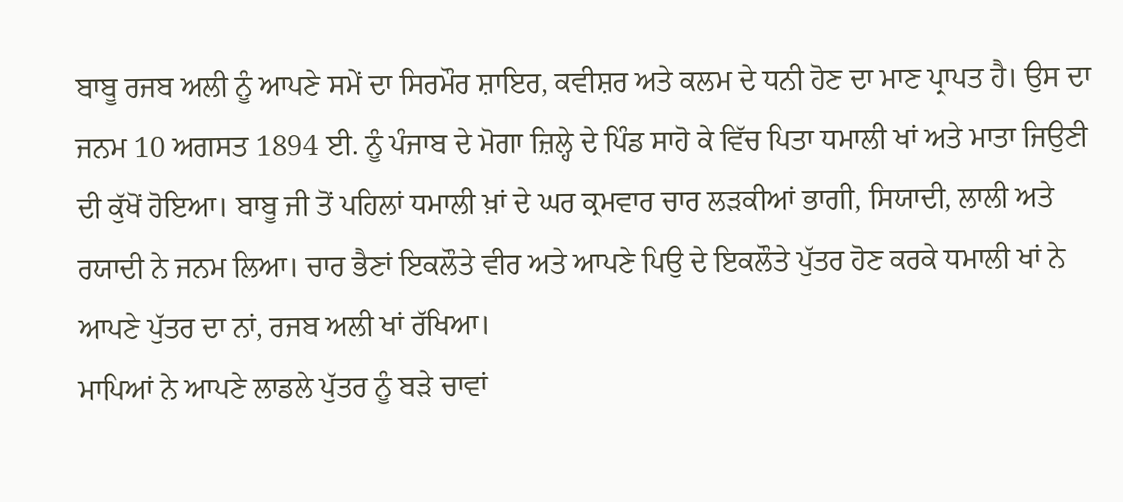ਬਾਬੂ ਰਜਬ ਅਲੀ ਨੂੰ ਆਪਣੇ ਸਮੇਂ ਦਾ ਸਿਰਮੌਰ ਸ਼ਾਇਰ, ਕਵੀਸ਼ਰ ਅਤੇ ਕਲਮ ਦੇ ਧਨੀ ਹੋਣ ਦਾ ਮਾਣ ਪ੍ਰਾਪਤ ਹੈ। ਉਸ ਦਾ ਜਨਮ 10 ਅਗਸਤ 1894 ਈ. ਨੂੰ ਪੰਜਾਬ ਦੇ ਮੋਗਾ ਜ਼ਿਲ੍ਹੇ ਦੇ ਪਿੰਡ ਸਾਹੋ ਕੇ ਵਿੱਚ ਪਿਤਾ ਧਮਾਲੀ ਖਾਂ ਅਤੇ ਮਾਤਾ ਜਿਉਣੀ ਦੀ ਕੁੱਖੋਂ ਹੋਇਆ। ਬਾਬੂ ਜੀ ਤੋਂ ਪਹਿਲਾਂ ਧਮਾਲੀ ਖ਼ਾਂ ਦੇ ਘਰ ਕ੍ਰਮਵਾਰ ਚਾਰ ਲੜਕੀਆਂ ਭਾਗੀ, ਸਿਯਾਦੀ, ਲਾਲੀ ਅਤੇ ਰਯਾਦੀ ਨੇ ਜਨਮ ਲਿਆ। ਚਾਰ ਭੈਣਾਂ ਇਕਲੌਤੇ ਵੀਰ ਅਤੇ ਆਪਣੇ ਪਿਉ ਦੇ ਇਕਲੌਤੇ ਪੁੱਤਰ ਹੋਣ ਕਰਕੇ ਧਮਾਲੀ ਖਾਂ ਨੇ ਆਪਣੇ ਪੁੱਤਰ ਦਾ ਨਾਂ, ਰਜਬ ਅਲੀ ਖਾਂ ਰੱਖਿਆ।
ਮਾਪਿਆਂ ਨੇ ਆਪਣੇ ਲਾਡਲੇ ਪੁੱਤਰ ਨੂੰ ਬੜੇ ਚਾਵਾਂ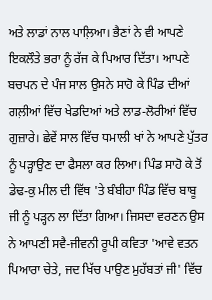ਅਤੇ ਲਾਡਾਂ ਨਾਲ ਪਾਲ਼ਿਆ। ਭੈਣਾਂ ਨੇ ਵੀ ਆਪਣੇ ਇਕਲੌਤੇ ਭਰਾ ਨੂੰ ਰੱਜ ਕੇ ਪਿਆਰ ਦਿੱਤਾ। ਆਪਣੇ ਬਚਪਨ ਦੇ ਪੰਜ ਸਾਲ ਉਸਨੇ ਸਾਹੋ ਕੇ ਪਿੰਡ ਦੀਆਂ ਗਲ਼ੀਆਂ ਵਿੱਚ ਖੇਡਦਿਆਂ ਅਤੇ ਲਾਡ-ਲੋਰੀਆਂ ਵਿੱਚ ਗੁਜ਼ਾਰੇ। ਛੇਵੇਂ ਸਾਲ ਵਿੱਚ ਧਮਾਲੀ ਖਾਂ ਨੇ ਆਪਣੇ ਪੁੱਤਰ ਨੂੰ ਪੜ੍ਹਾਉਣ ਦਾ ਫੈਸਲਾ ਕਰ ਲਿਆ। ਪਿੰਡ ਸਾਹੋ ਕੇ ਤੋਂ ਡੇਢ-ਕੁ ਮੀਲ ਦੀ ਵਿੱਥ 'ਤੇ ਬੰਬੀਹਾ ਪਿੰਡ ਵਿੱਚ ਬਾਬੂ ਜੀ ਨੂੰ ਪੜ੍ਹਨ ਲਾ ਦਿੱਤਾ ਗਿਆ। ਜਿਸਦਾ ਵਰਣਨ ਉਸ ਨੇ ਆਪਣੀ ਸਵੈ-ਜੀਵਨੀ ਰੂਪੀ ਕਵਿਤਾ 'ਆਵੇ ਵਤਨ ਪਿਆਰਾ ਚੇਤੇ, ਜਦ ਖਿੱਚ ਪਾਉਣ ਮੁਹੱਬਤਾਂ ਜੀ' ਵਿੱਚ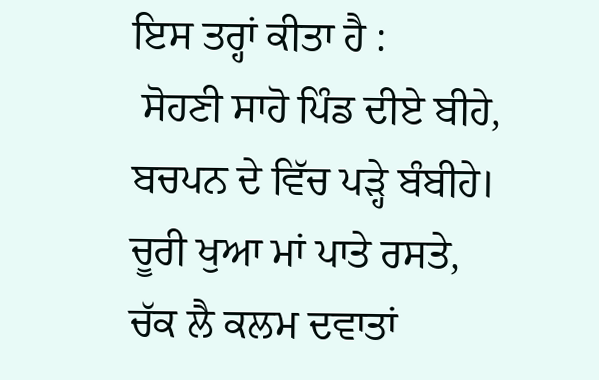ਇਸ ਤਰ੍ਹਾਂ ਕੀਤਾ ਹੈ :
 ਸੋਹਣੀ ਸਾਹੋ ਪਿੰਡ ਦੀਏ ਬੀਹੇ,
ਬਚਪਨ ਦੇ ਵਿੱਚ ਪੜ੍ਹੇ ਬੰਬੀਹੇ।
ਚੂਰੀ ਖੁਆ ਮਾਂ ਪਾਤੇ ਰਸਤੇ,
ਚੱਕ ਲੈ ਕਲਮ ਦਵਾਤਾਂ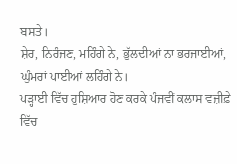ਬਸਤੇ।
ਸ਼ੇਰ, ਨਿਰੰਜਣ, ਮਹਿੰਗੇ ਨੇ, ਭੁੱਲਦੀਆਂ ਨਾ ਭਰਜਾਈਆਂ,
ਘੁੰਮਰਾਂ ਪਾਈਆਂ ਲਹਿੰਗੇ ਨੇ।
ਪੜ੍ਹਾਈ ਵਿੱਚ ਹੁਸ਼ਿਆਰ ਹੋਣ ਕਰਕੇ ਪੰਜਵੀਂ ਕਲਾਸ ਵਜ਼ੀਫ਼ੇ ਵਿੱਚ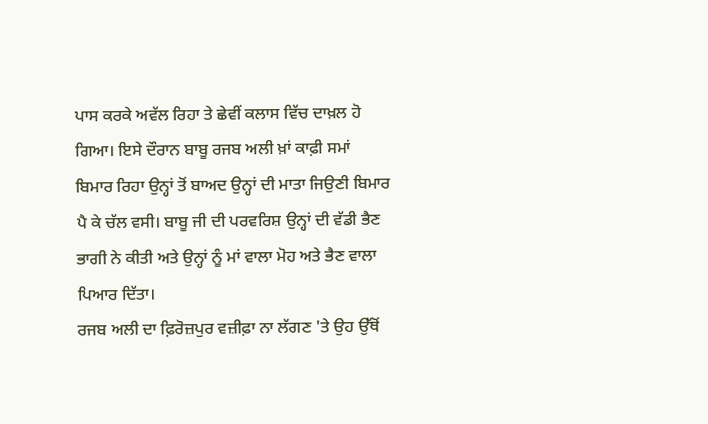ਪਾਸ ਕਰਕੇ ਅਵੱਲ ਰਿਹਾ ਤੇ ਛੇਵੀਂ ਕਲਾਸ ਵਿੱਚ ਦਾਖ਼ਲ ਹੋ ਗਿਆ। ਇਸੇ ਦੌਰਾਨ ਬਾਬੂ ਰਜਬ ਅਲੀ ਖ਼ਾਂ ਕਾਫ਼ੀ ਸਮਾਂ ਬਿਮਾਰ ਰਿਹਾ ਉਨ੍ਹਾਂ ਤੋਂ ਬਾਅਦ ਉਨ੍ਹਾਂ ਦੀ ਮਾਤਾ ਜਿਉਣੀ ਬਿਮਾਰ ਪੈ ਕੇ ਚੱਲ ਵਸੀ। ਬਾਬੂ ਜੀ ਦੀ ਪਰਵਰਿਸ਼ ਉਨ੍ਹਾਂ ਦੀ ਵੱਡੀ ਭੈਣ ਭਾਗੀ ਨੇ ਕੀਤੀ ਅਤੇ ਉਨ੍ਹਾਂ ਨੂੰ ਮਾਂ ਵਾਲਾ ਮੋਹ ਅਤੇ ਭੈਣ ਵਾਲਾ ਪਿਆਰ ਦਿੱਤਾ।
ਰਜਬ ਅਲੀ ਦਾ ਫ਼ਿਰੋਜ਼ਪੁਰ ਵਜ਼ੀਫ਼ਾ ਨਾ ਲੱਗਣ 'ਤੇ ਉਹ ਉੱਥੋਂ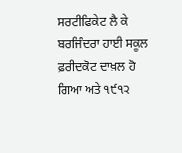ਸਰਟੀਫਿਕੇਟ ਲੈ ਕੇ ਬਰਜਿੰਦਰਾ ਹਾਈ ਸਕੂਲ ਫ਼ਰੀਦਕੋਟ ਦਾਖ਼ਲ ਹੋ ਗਿਆ ਅਤੇ ੧੯੧੨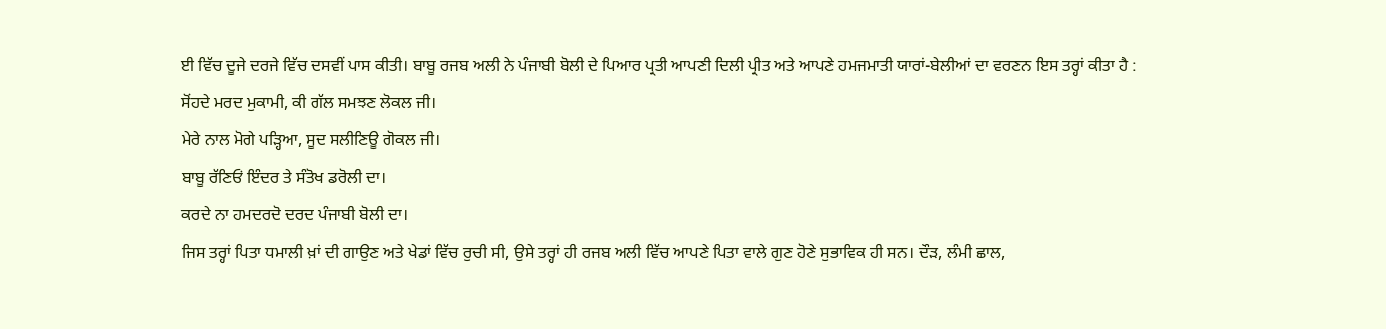ਈ ਵਿੱਚ ਦੂਜੇ ਦਰਜੇ ਵਿੱਚ ਦਸਵੀਂ ਪਾਸ ਕੀਤੀ। ਬਾਬੂ ਰਜਬ ਅਲੀ ਨੇ ਪੰਜਾਬੀ ਬੋਲੀ ਦੇ ਪਿਆਰ ਪ੍ਰਤੀ ਆਪਣੀ ਦਿਲੀ ਪ੍ਰੀਤ ਅਤੇ ਆਪਣੇ ਹਮਜਮਾਤੀ ਯਾਰਾਂ-ਬੇਲੀਆਂ ਦਾ ਵਰਣਨ ਇਸ ਤਰ੍ਹਾਂ ਕੀਤਾ ਹੈ :
ਸੋਂਹਦੇ ਮਰਦ ਮੁਕਾਮੀ, ਕੀ ਗੱਲ ਸਮਝਣ ਲੋਕਲ ਜੀ।
ਮੇਰੇ ਨਾਲ ਮੋਗੇ ਪੜ੍ਹਿਆ, ਸੂਦ ਸਲੀਣਿਊ ਗੋਕਲ ਜੀ।
ਬਾਬੂ ਰੱਣਿਓਂ ਇੰਦਰ ਤੇ ਸੰਤੋਖ ਡਰੋਲੀ ਦਾ।
ਕਰਦੇ ਨਾ ਹਮਦਰਦੋ ਦਰਦ ਪੰਜਾਬੀ ਬੋਲੀ ਦਾ।
ਜਿਸ ਤਰ੍ਹਾਂ ਪਿਤਾ ਧਮਾਲੀ ਖ਼ਾਂ ਦੀ ਗਾਉਣ ਅਤੇ ਖੇਡਾਂ ਵਿੱਚ ਰੁਚੀ ਸੀ, ਉਸੇ ਤਰ੍ਹਾਂ ਹੀ ਰਜਬ ਅਲੀ ਵਿੱਚ ਆਪਣੇ ਪਿਤਾ ਵਾਲੇ ਗੁਣ ਹੋਣੇ ਸੁਭਾਵਿਕ ਹੀ ਸਨ। ਦੌੜ, ਲੰਮੀ ਛਾਲ,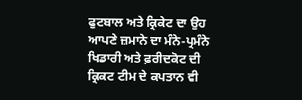ਫੁਟਬਾਲ ਅਤੇ ਕ੍ਰਿਕੇਟ ਦਾ ਉਹ ਆਪਣੇ ਜ਼ਮਾਨੇ ਦਾ ਮੰਨੇ-ਪ੍ਰਮੰਨੇ ਖਿਡਾਰੀ ਅਤੇ ਫ਼ਰੀਦਕੋਟ ਦੀ ਕ੍ਰਿਕਟ ਟੀਮ ਦੇ ਕਪਤਾਨ ਵੀ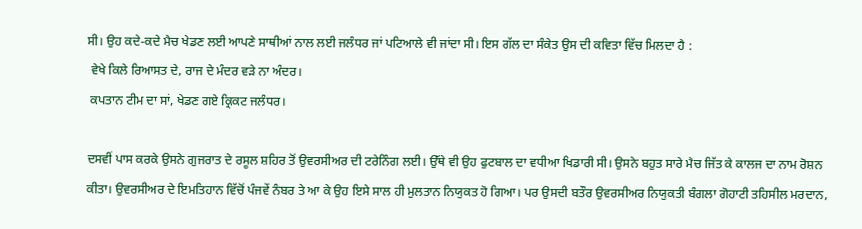ਸੀ। ਉਹ ਕਦੇ-ਕਦੇ ਮੈਚ ਖੇਡਣ ਲਈ ਆਪਣੇ ਸਾਥੀਆਂ ਨਾਲ ਲਈ ਜਲੰਧਰ ਜਾਂ ਪਟਿਆਲੇ ਵੀ ਜਾਂਦਾ ਸੀ। ਇਸ ਗੱਲ ਦਾ ਸੰਕੇਤ ਉਸ ਦੀ ਕਵਿਤਾ ਵਿੱਚ ਮਿਲਦਾ ਹੈ :
 ਵੇਖੇ ਕਿਲੇ ਰਿਆਸਤ ਦੇ, ਰਾਜ ਦੇ ਮੰਦਰ ਵੜੇ ਨਾ ਅੰਦਰ।
 ਕਪਤਾਨ ਟੀਮ ਦਾ ਸਾਂ, ਖੇਡਣ ਗਏ ਕ੍ਰਿਕਟ ਜਲੰਧਰ।

ਦਸਵੀਂ ਪਾਸ ਕਰਕੇ ਉਸਨੇ ਗੁਜਰਾਤ ਦੇ ਰਸੂਲ ਸ਼ਹਿਰ ਤੋਂ ਉਵਰਸੀਅਰ ਦੀ ਟਰੇਨਿੰਗ ਲਈ। ਉੱਥੇ ਵੀ ਉਹ ਫੁਟਬਾਲ ਦਾ ਵਧੀਆ ਖਿਡਾਰੀ ਸੀ। ਉਸਨੇ ਬਹੁਤ ਸਾਰੇ ਮੈਚ ਜਿੱਤ ਕੇ ਕਾਲਜ ਦਾ ਨਾਮ ਰੋਸ਼ਨ ਕੀਤਾ। ਉਵਰਸੀਅਰ ਦੇ ਇਮਤਿਹਾਨ ਵਿੱਚੋਂ ਪੰਜਵੇਂ ਨੰਬਰ ਤੇ ਆ ਕੇ ਉਹ ਇਸੇ ਸਾਲ ਹੀ ਮੁਲਤਾਨ ਨਿਯੁਕਤ ਹੋ ਗਿਆ। ਪਰ ਉਸਦੀ ਬਤੌਰ ਉਵਰਸੀਅਰ ਨਿਯੁਕਤੀ ਬੰਗਲਾ ਗੋਹਾਟੀ ਤਹਿਸੀਲ ਮਰਦਾਨ,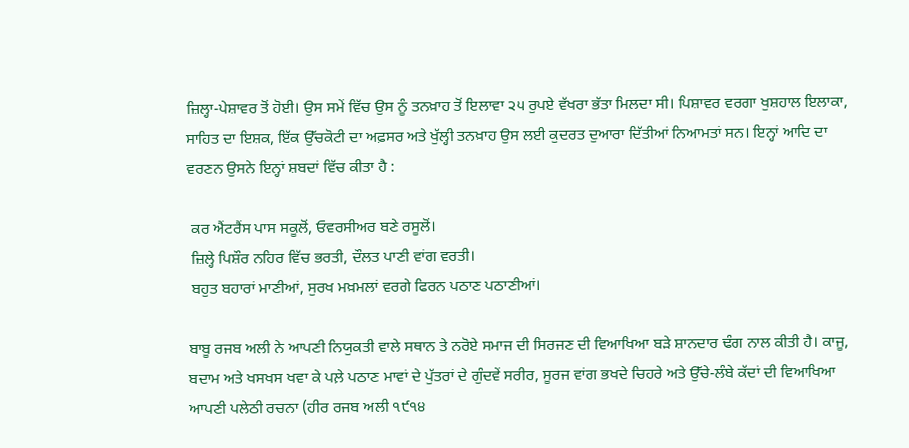ਜ਼ਿਲ੍ਹਾ-ਪੇਸ਼ਾਵਰ ਤੋਂ ਹੋਈ। ਉਸ ਸਮੇਂ ਵਿੱਚ ਉਸ ਨੂੰ ਤਨਖ਼ਾਹ ਤੋਂ ਇਲਾਵਾ ੨੫ ਰੁਪਏ ਵੱਖਰਾ ਭੱਤਾ ਮਿਲਦਾ ਸੀ। ਪਿਸ਼ਾਵਰ ਵਰਗਾ ਖੁਸ਼ਹਾਲ ਇਲਾਕਾ, ਸਾਹਿਤ ਦਾ ਇਸ਼ਕ, ਇੱਕ ਉੱਚਕੋਟੀ ਦਾ ਅਫ਼ਸਰ ਅਤੇ ਖੁੱਲ੍ਹੀ ਤਨਖ਼ਾਹ ਉਸ ਲਈ ਕੁਦਰਤ ਦੁਆਰਾ ਦਿੱਤੀਆਂ ਨਿਆਮਤਾਂ ਸਨ। ਇਨ੍ਹਾਂ ਆਦਿ ਦਾ ਵਰਣਨ ਉਸਨੇ ਇਨ੍ਹਾਂ ਸ਼ਬਦਾਂ ਵਿੱਚ ਕੀਤਾ ਹੈ :

 ਕਰ ਐਂਟਰੈਂਸ ਪਾਸ ਸਕੂਲੋਂ, ਓਵਰਸੀਅਰ ਬਣੇ ਰਸੂਲੋਂ।
 ਜ਼ਿਲ੍ਹੇ ਪਿਸ਼ੌਰ ਨਹਿਰ ਵਿੱਚ ਭਰਤੀ, ਦੌਲਤ ਪਾਣੀ ਵਾਂਗ ਵਰਤੀ।
 ਬਹੁਤ ਬਹਾਰਾਂ ਮਾਣੀਆਂ, ਸੁਰਖ ਮਖ਼ਮਲਾਂ ਵਰਗੇ ਫਿਰਨ ਪਠਾਣ ਪਠਾਣੀਆਂ।

ਬਾਬੂ ਰਜਬ ਅਲੀ ਨੇ ਆਪਣੀ ਨਿਯੁਕਤੀ ਵਾਲੇ ਸਥਾਨ ਤੇ ਨਰੋਏ ਸਮਾਜ ਦੀ ਸਿਰਜਣ ਦੀ ਵਿਆਖਿਆ ਬੜੇ ਸ਼ਾਨਦਾਰ ਢੰਗ ਨਾਲ ਕੀਤੀ ਹੈ। ਕਾਜੂ, ਬਦਾਮ ਅਤੇ ਖਸਖਸ ਖਵਾ ਕੇ ਪਲ਼ੇ ਪਠਾਣ ਮਾਵਾਂ ਦੇ ਪੁੱਤਰਾਂ ਦੇ ਗੁੰਦਵੇਂ ਸਰੀਰ, ਸੂਰਜ ਵਾਂਗ ਭਖਦੇ ਚਿਹਰੇ ਅਤੇ ਉੱਚੇ-ਲੰਬੇ ਕੱਦਾਂ ਦੀ ਵਿਆਖਿਆ ਆਪਣੀ ਪਲੇਠੀ ਰਚਨਾ (ਹੀਰ ਰਜਬ ਅਲੀ ੧੯੧੪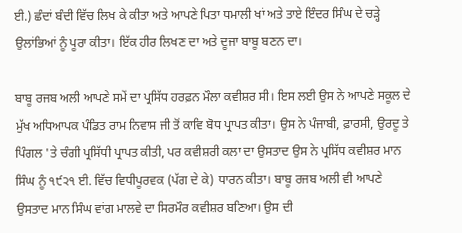ਈ.) ਛੰਦਾਂ ਬੰਦੀ ਵਿੱਚ ਲਿਖ ਕੇ ਕੀਤਾ ਅਤੇ ਆਪਣੇ ਪਿਤਾ ਧਮਾਲੀ ਖਾਂ ਅਤੇ ਤਾਏ ਇੰਦਰ ਸਿੰਘ ਦੇ ਚੜ੍ਹੇ ਉਲਾਂਭਿਆਂ ਨੂੰ ਪੂਰਾ ਕੀਤਾ। ਇੱਕ ਹੀਰ ਲਿਖਣ ਦਾ ਅਤੇ ਦੂਜਾ ਬਾਬੂ ਬਣਨ ਦਾ।

ਬਾਬੂ ਰਜਬ ਅਲੀ ਆਪਣੇ ਸਮੇਂ ਦਾ ਪ੍ਰਸਿੱਧ ਹਰਫ਼ਨ ਮੌਲਾ ਕਵੀਸ਼ਰ ਸੀ। ਇਸ ਲਈ ਉਸ ਨੇ ਆਪਣੇ ਸਕੂਲ ਦੇ ਮੁੱਖ ਅਧਿਆਪਕ ਪੰਡਿਤ ਰਾਮ ਨਿਵਾਸ ਜੀ ਤੋਂ ਕਾਵਿ ਬੋਧ ਪ੍ਰਾਪਤ ਕੀਤਾ। ਉਸ ਨੇ ਪੰਜਾਬੀ, ਫ਼ਾਰਸੀ, ਉਰਦੂ ਤੇ ਪਿੰਗਲ 'ਤੇ ਚੰਗੀ ਪ੍ਰਸਿੱਧੀ ਪ੍ਰਾਪਤ ਕੀਤੀ, ਪਰ ਕਵੀਸ਼ਰੀ ਕਲਾ ਦਾ ਉਸਤਾਦ ਉਸ ਨੇ ਪ੍ਰਸਿੱਧ ਕਵੀਸ਼ਰ ਮਾਨ ਸਿੰਘ ਨੂੰ ੧੯੨੧ ਈ. ਵਿੱਚ ਵਿਧੀਪੂਰਵਕ (ਪੱਗ ਦੇ ਕੇ) ਧਾਰਨ ਕੀਤਾ। ਬਾਬੂ ਰਜਬ ਅਲੀ ਵੀ ਆਪਣੇ ਉਸਤਾਦ ਮਾਨ ਸਿੰਘ ਵਾਂਗ ਮਾਲਵੇ ਦਾ ਸਿਰਮੌਰ ਕਵੀਸ਼ਰ ਬਣਿਆ। ਉਸ ਦੀ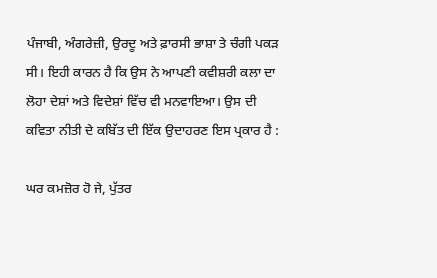ਪੰਜਾਬੀ, ਅੰਗਰੇਜ਼ੀ, ਉਰਦੂ ਅਤੇ ਫ਼ਾਰਸੀ ਭਾਸ਼ਾ ਤੇ ਚੰਗੀ ਪਕੜ ਸੀ। ਇਹੀ ਕਾਰਨ ਹੈ ਕਿ ਉਸ ਨੇ ਆਪਣੀ ਕਵੀਸ਼ਰੀ ਕਲਾ ਦਾ ਲੋਹਾ ਦੇਸ਼ਾਂ ਅਤੇ ਵਿਦੇਸ਼ਾਂ ਵਿੱਚ ਵੀ ਮਨਵਾਇਆ। ਉਸ ਦੀ ਕਵਿਤਾ ਨੀਤੀ ਦੇ ਕਬਿੱਤ ਦੀ ਇੱਕ ਉਦਾਹਰਣ ਇਸ ਪ੍ਰਕਾਰ ਹੈ :

ਘਰ ਕਮਜ਼ੋਰ ਹੋ ਜੇ, ਪੁੱਤਰ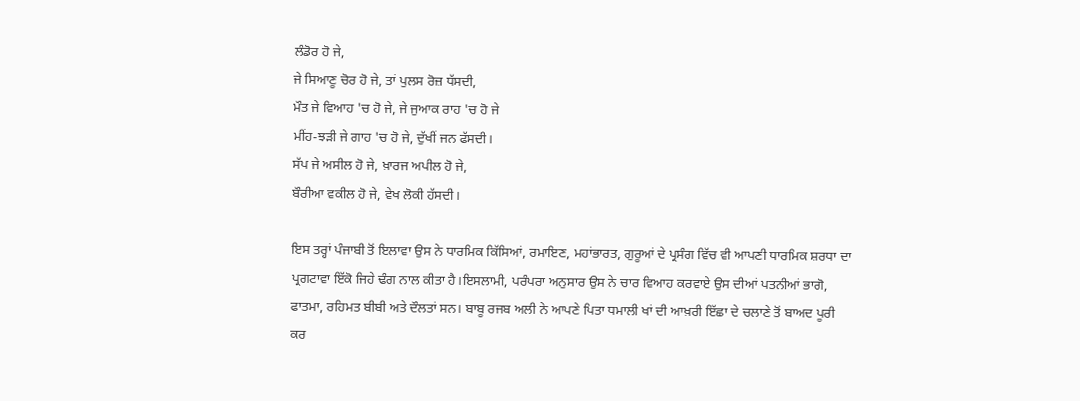ਲੰਡੋਰ ਹੋ ਜੇ,
ਜੇ ਸਿਆਣੂ ਚੋਰ ਹੋ ਜੇ, ਤਾਂ ਪੁਲਸ ਰੋਜ਼ ਧੱਸਦੀ,
ਮੌਤ ਜੇ ਵਿਆਹ 'ਚ ਹੋ ਜੇ, ਜੇ ਜੁਆਕ ਰਾਹ 'ਚ ਹੋ ਜੇ
ਮੀਂਹ-ਝੜੀ ਜੇ ਗਾਹ 'ਚ ਹੋ ਜੇ, ਦੁੱਖੀਂ ਜਨ ਫੱਸਦੀ।
ਸੱਪ ਜੇ ਅਸੀਲ ਹੋ ਜੇ, ਖ਼ਾਰਜ ਅਪੀਲ ਹੋ ਜੇ,
ਬੌਰੀਆ ਵਕੀਲ ਹੋ ਜੇ, ਵੇਖ ਲੋਕੀ ਹੱਸਦੀ।

ਇਸ ਤਰ੍ਹਾਂ ਪੰਜਾਬੀ ਤੋਂ ਇਲਾਵਾ ਉਸ ਨੇ ਧਾਰਮਿਕ ਕਿੱਸਿਆਂ, ਰਮਾਇਣ, ਮਹਾਂਭਾਰਤ, ਗੁਰੂਆਂ ਦੇ ਪ੍ਰਸੰਗ ਵਿੱਚ ਵੀ ਆਪਣੀ ਧਾਰਮਿਕ ਸ਼ਰਧਾ ਦਾ ਪ੍ਰਗਟਾਵਾ ਇੱਕੋ ਜਿਹੇ ਢੰਗ ਨਾਲ ਕੀਤਾ ਹੈ।ਇਸਲਾਮੀ, ਪਰੰਪਰਾ ਅਨੁਸਾਰ ਉਸ ਨੇ ਚਾਰ ਵਿਆਹ ਕਰਵਾਏ ਉਸ ਦੀਆਂ ਪਤਨੀਆਂ ਭਾਗੋ, ਫਾਤਮਾ, ਰਹਿਮਤ ਬੀਬੀ ਅਤੇ ਦੌਲਤਾਂ ਸਨ। ਬਾਬੂ ਰਜਬ ਅਲੀ ਨੇ ਆਪਣੇ ਪਿਤਾ ਧਮਾਲੀ ਖਾਂ ਦੀ ਆਖ਼ਰੀ ਇੱਛਾ ਦੇ ਚਲਾਣੇ ਤੋਂ ਬਾਅਦ ਪੂਰੀ ਕਰ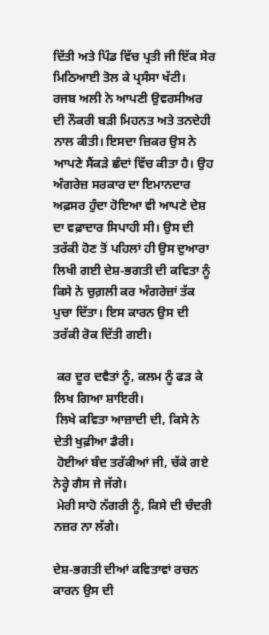ਦਿੱਤੀ ਅਤੇ ਪਿੰਡ ਵਿੱਚ ਪ੍ਰਤੀ ਜੀ ਇੱਕ ਸੇਰ ਮਿਠਿਆਈ ਤੋਲ ਕੇ ਪ੍ਰਸੰਸਾ ਖੱਟੀ।
ਰਜਬ ਅਲੀ ਨੇ ਆਪਣੀ ਉਵਰਸੀਅਰ ਦੀ ਨੌਕਰੀ ਬੜੀ ਮਿਹਨਤ ਅਤੇ ਤਨਦੇਹੀ ਨਾਲ ਕੀਤੀ। ਇਸਦਾ ਜ਼ਿਕਰ ਉਸ ਨੇ ਆਪਣੇ ਸੈਂਕੜੇ ਛੰਦਾਂ ਵਿੱਚ ਕੀਤਾ ਹੈ। ਉਹ ਅੰਗਰੇਜ਼ ਸਰਕਾਰ ਦਾ ਇਮਾਨਦਾਰ ਅਫ਼ਸਰ ਹੁੰਦਾ ਹੋਇਆ ਵੀ ਆਪਣੇ ਦੇਸ਼ ਦਾ ਵਫ਼ਾਦਾਰ ਸਿਪਾਹੀ ਸੀ। ਉਸ ਦੀ ਤਰੱਕੀ ਹੋਣ ਤੋਂ ਪਹਿਲਾਂ ਹੀ ਉਸ ਦੁਆਰਾ ਲਿਖੀ ਗਈ ਦੇਸ਼-ਭਗਤੀ ਦੀ ਕਵਿਤਾ ਨੂੰ ਕਿਸੇ ਨੇ ਚੁਗ਼ਲੀ ਕਰ ਅੰਗਰੇਜ਼ਾਂ ਤੱਕ ਪੁਚਾ ਦਿੱਤਾ। ਇਸ ਕਾਰਨ ਉਸ ਦੀ ਤਰੱਕੀ ਰੋਕ ਦਿੱਤੀ ਗਈ।

 ਕਰ ਦੂਰ ਦਵੈਤਾਂ ਨੂੰ, ਕਲਮ ਨੂੰ ਫੜ ਕੇ ਲਿਖ ਗਿਆ ਸ਼ਾਇਰੀ।
 ਲਿਖੇ ਕਵਿਤਾ ਆਜ਼ਾਦੀ ਦੀ, ਕਿਸੇ ਨੇ ਦੇਤੀ ਖੁਫ਼ੀਆ ਡੈਰੀ।
 ਹੋਈਆਂ ਬੰਦ ਤਰੱਕੀਆਂ ਜੀ, ਚੱਕੇ ਗਏ ਨੇਰ੍ਹੇ ਗੈਸ ਜੇ ਜੱਗੇ।
 ਮੇਰੀ ਸਾਹੋ ਨੱਗਰੀ ਨੂੰ, ਕਿਸੇ ਦੀ ਚੰਦਰੀ ਨਜ਼ਰ ਨਾ ਲੱਗੇ।

ਦੇਸ਼-ਭਗਤੀ ਦੀਆਂ ਕਵਿਤਾਵਾਂ ਰਚਨ ਕਾਰਨ ਉਸ ਦੀ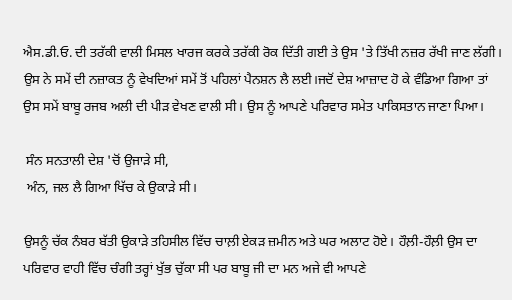ਐਸ.ਡੀ.ਓ. ਦੀ ਤਰੱਕੀ ਵਾਲੀ ਮਿਸਲ ਖਾਰਜ ਕਰਕੇ ਤਰੱਕੀ ਰੋਕ ਦਿੱਤੀ ਗਈ ਤੇ ਉਸ 'ਤੇ ਤਿੱਖੀ ਨਜ਼ਰ ਰੱਖੀ ਜਾਣ ਲੱਗੀ। ਉਸ ਨੇ ਸਮੇਂ ਦੀ ਨਜ਼ਾਕਤ ਨੂੰ ਵੇਖਦਿਆਂ ਸਮੇਂ ਤੋਂ ਪਹਿਲਾਂ ਪੈਨਸ਼ਨ ਲੈ ਲਈ।ਜਦੋਂ ਦੇਸ਼ ਆਜ਼ਾਦ ਹੋ ਕੇ ਵੰਡਿਆ ਗਿਆ ਤਾਂ ਉਸ ਸਮੇਂ ਬਾਬੂ ਰਜਬ ਅਲੀ ਦੀ ਪੀੜ ਵੇਖਣ ਵਾਲੀ ਸੀ। ਉਸ ਨੂੰ ਆਪਣੇ ਪਰਿਵਾਰ ਸਮੇਤ ਪਾਕਿਸਤਾਨ ਜਾਣਾ ਪਿਆ।

 ਸੰਨ ਸਨਤਾਲੀ ਦੇਸ਼ 'ਚੋਂ ਉਜਾੜੇ ਸੀ,
 ਅੰਨ, ਜਲ ਲੈ ਗਿਆ ਖਿੱਚ ਕੇ ਉਕਾੜੇ ਸੀ।

ਉਸਨੂੰ ਚੱਕ ਨੰਬਰ ਬੱਤੀ ਉਕਾੜੇ ਤਹਿਸੀਲ ਵਿੱਚ ਚਾਲ਼ੀ ਏਕੜ ਜ਼ਮੀਨ ਅਤੇ ਘਰ ਅਲਾਟ ਹੋਏ। ਹੌਲ਼ੀ-ਹੌਲ਼ੀ ਉਸ ਦਾ ਪਰਿਵਾਰ ਵਾਹੀ ਵਿੱਚ ਚੰਗੀ ਤਰ੍ਹਾਂ ਖੁੱਭ ਚੁੱਕਾ ਸੀ ਪਰ ਬਾਬੂ ਜੀ ਦਾ ਮਨ ਅਜੇ ਵੀ ਆਪਣੇ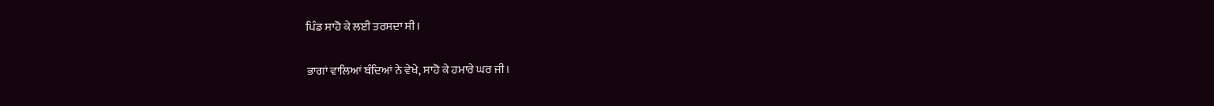ਪਿੰਡ ਸਾਹੋ ਕੇ ਲਈ ਤਰਸਦਾ ਸੀ।

ਭਾਗਾਂ ਵਾਲਿਆਂ ਬੰਦਿਆਂ ਨੇ ਵੇਖੇ, ਸਾਹੋ ਕੇ ਹਮਾਰੇ ਘਰ ਜੀ।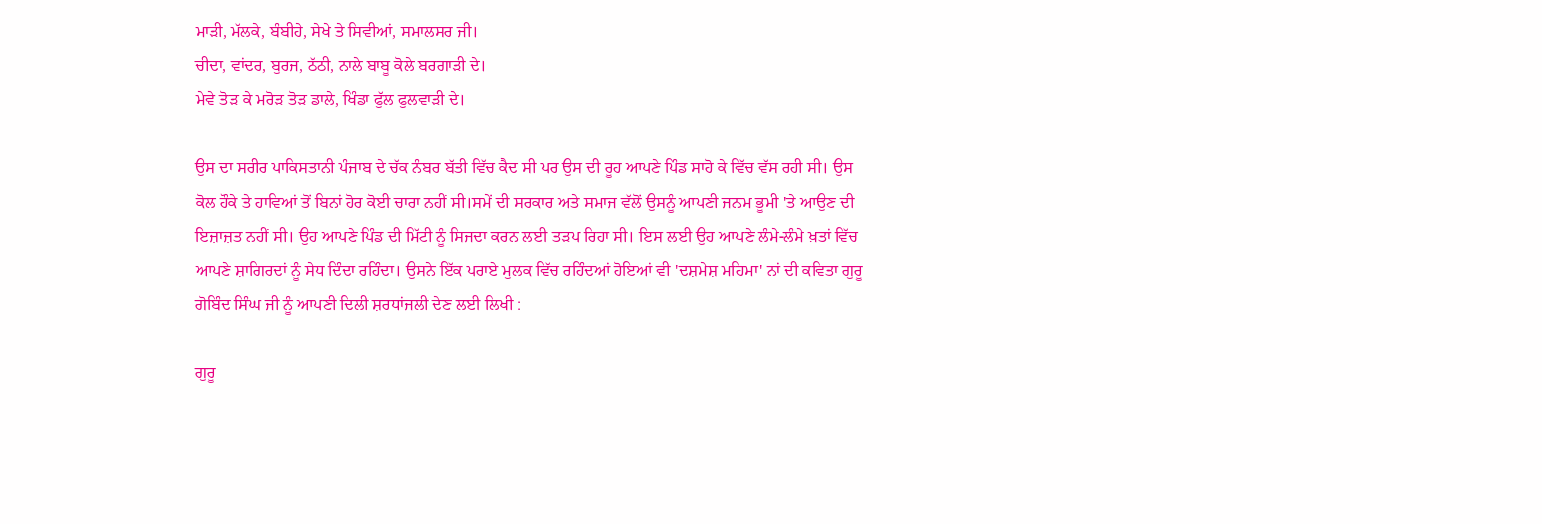ਮਾੜੀ, ਮੱਲਕੇ, ਬੰਬੀਹੇ, ਸੇਖੇ ਤੇ ਸਿਵੀਆਂ, ਸਮਾਲਸਰ ਜੀ।
ਚੀਦਾ, ਵਾਂਦਰ, ਬੁਰਜ, ਠੱਠੀ, ਨਾਲੇ ਬਾਬੂ ਕੋਲੇ ਬਰਗਾੜੀ ਦੇ।
ਮੇਵੇ ਤੋੜ ਕੇ ਮਰੋੜ ਤੋੜ ਡਾਲੇ, ਖਿੰਡਾ ਫੁੱਲ ਫੁਲਵਾੜੀ ਦੇ।

ਉਸ ਦਾ ਸਰੀਰ ਪਾਕਿਸਤਾਨੀ ਪੰਜਾਬ ਦੇ ਚੱਕ ਨੰਬਰ ਬੱਤੀ ਵਿੱਚ ਕੈਦ ਸੀ ਪਰ ਉਸ ਦੀ ਰੂਹ ਆਪਣੇ ਪਿੰਡ ਸਾਹੋ ਕੇ ਵਿੱਚ ਵੱਸ ਰਹੀ ਸੀ। ਉਸ ਕੋਲ ਹੌਕੇ ਤੇ ਹਾਵਿਆਂ ਤੋਂ ਬਿਨਾਂ ਹੋਰ ਕੋਈ ਚਾਰਾ ਨਹੀਂ ਸੀ।ਸਮੇਂ ਦੀ ਸਰਕਾਰ ਅਤੇ ਸਮਾਜ ਵੱਲੋਂ ਉਸਨੂੰ ਆਪਣੀ ਜਨਮ ਭੂਮੀ 'ਤੇ ਆਉਣ ਦੀ ਇਜ਼ਾਜ਼ਤ ਨਹੀਂ ਸੀ। ਉਹ ਆਪਣੇ ਪਿੰਡ ਦੀ ਮਿੱਟੀ ਨੂੰ ਸਿਜਦਾ ਕਰਨ ਲਈ ਤੜਪ ਰਿਹਾ ਸੀ। ਇਸ ਲਈ ਉਹ ਆਪਣੇ ਲੰਮੇ-ਲੰਮੇ ਖ਼ਤਾਂ ਵਿੱਚ ਆਪਣੇ ਸ਼ਾਗਿਰਦਾਂ ਨੂੰ ਸੇਧ ਦਿੰਦਾ ਰਹਿੰਦਾ। ਉਸਨੇ ਇੱਕ ਪਰਾਏ ਮੁਲਕ ਵਿੱਚ ਰਹਿੰਦਆਂ ਹੋਇਆਂ ਵੀ 'ਦਸ਼ਮੇਸ਼ ਮਹਿਮਾ' ਨਾਂ ਦੀ ਕਵਿਤਾ ਗੁਰੂ ਗੋਬਿੰਦ ਸਿੰਘ ਜੀ ਨੂੰ ਆਪਣੀ ਦਿਲੀ ਸ਼ਰਧਾਂਜਲੀ ਦੇਣ ਲਈ ਲਿਖੀ :

ਗੁਰੂ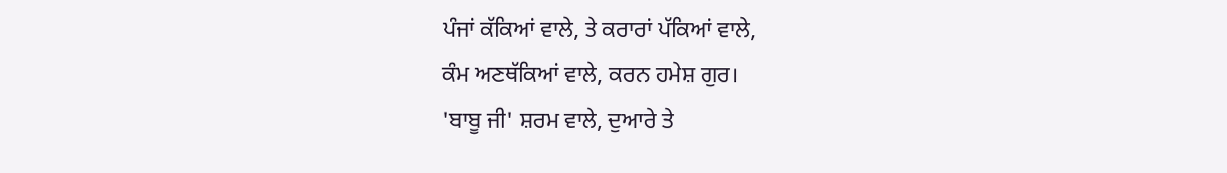ਪੰਜਾਂ ਕੱਕਿਆਂ ਵਾਲੇ, ਤੇ ਕਰਾਰਾਂ ਪੱਕਿਆਂ ਵਾਲੇ,
ਕੰਮ ਅਣਥੱਕਿਆਂ ਵਾਲੇ, ਕਰਨ ਹਮੇਸ਼ ਗੁਰ।
'ਬਾਬੂ ਜੀ' ਸ਼ਰਮ ਵਾਲੇ, ਦੁਆਰੇ ਤੇ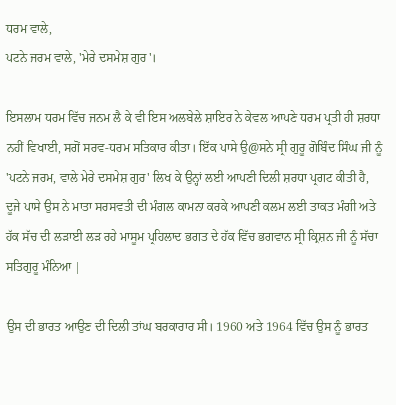ਧਰਮ ਵਾਲੇ,
ਪਟਨੇ ਜਰਮ ਵਾਲੇ, 'ਮੇਰੇ ਦਸਮੇਸ਼ ਗੁਰ'।

ਇਸਲਾਮ ਧਰਮ ਵਿੱਚ ਜਨਮ ਲੈ ਕੇ ਵੀ ਇਸ ਅਲਬੇਲੇ ਸ਼ਾਇਰ ਨੇ ਕੇਵਲ ਆਪਣੇ ਧਰਮ ਪ੍ਰਤੀ ਹੀ ਸ਼ਰਧਾ ਨਹੀਂ ਵਿਖਾਈ, ਸਗੋਂ ਸਰਵ-ਧਰਮ ਸਤਿਕਾਰ ਕੀਤਾ। ਇੱਕ ਪਾਸੇ ਉ@ਸਨੇ ਸ੍ਰੀ ਗੁਰੂ ਗੋਬਿੰਦ ਸਿੰਘ ਜੀ ਨੂੰ 'ਪਟਨੇ ਜਰਮ, ਵਾਲੇ ਮੇਰੇ ਦਸਮੇਸ਼ ਗੁਰ' ਲਿਖ ਕੇ ਉਨ੍ਹਾਂ ਲਈ ਆਪਣੀ ਦਿਲੀ ਸ਼ਰਧਾ ਪ੍ਰਗਟ ਕੀਤੀ ਹੈ, ਦੂਜੇ ਪਾਸੇ ਉਸ ਨੇ ਮਾਤਾ ਸਰਸਵਤੀ ਦੀ ਮੰਗਲ ਕਾਮਨਾ ਕਰਕੇ ਆਪਣੀ ਕਲਮ ਲਈ ਤਾਕਤ ਮੰਗੀ ਅਤੇ ਹੱਕ ਸੱਚ ਦੀ ਲੜਾਈ ਲੜ ਰਹੇ ਮਾਸੂਮ ਪ੍ਰਹਿਲਾਦ ਭਗਤ ਦੇ ਹੱਕ ਵਿੱਚ ਭਗਵਾਨ ਸ੍ਰੀ ਕ੍ਰਿਸ਼ਨ ਜੀ ਨੂੰ ਸੱਚਾ ਸਤਿਗੁਰੂ ਮੰਨਿਆ |

ਉਸ ਦੀ ਭਾਰਤ ਆਉਣ ਦੀ ਦਿਲੀ ਤਾਂਘ ਬਰਕਾਰਾਰ ਸੀ। 1960 ਅਤੇ 1964 ਵਿੱਚ ਉਸ ਨੂੰ ਭਾਰਤ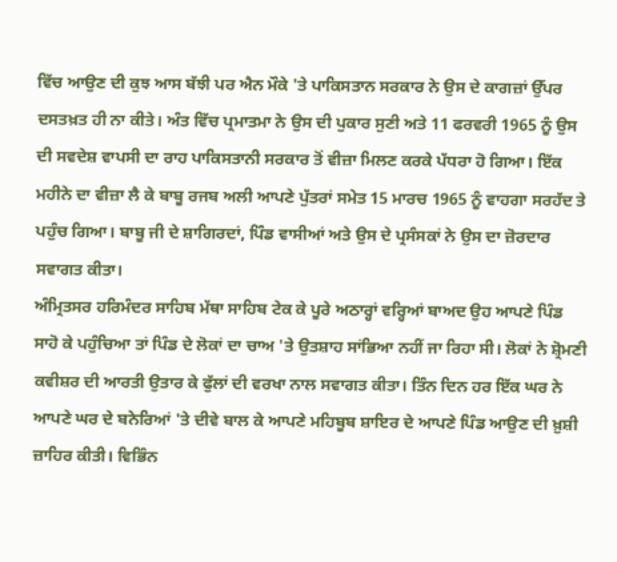ਵਿੱਚ ਆਉਣ ਦੀ ਕੁਝ ਆਸ ਬੱਝੀ ਪਰ ਐਨ ਮੌਕੇ 'ਤੇ ਪਾਕਿਸਤਾਨ ਸਰਕਾਰ ਨੇ ਉਸ ਦੇ ਕਾਗਜ਼ਾਂ ਉੱਪਰ ਦਸਤਖ਼ਤ ਹੀ ਨਾ ਕੀਤੇ। ਅੰਤ ਵਿੱਚ ਪ੍ਰਮਾਤਮਾ ਨੇ ਉਸ ਦੀ ਪੁਕਾਰ ਸੁਣੀ ਅਤੇ 11 ਫਰਵਰੀ 1965 ਨੂੰ ਉਸ ਦੀ ਸਵਦੇਸ਼ ਵਾਪਸੀ ਦਾ ਰਾਹ ਪਾਕਿਸਤਾਨੀ ਸਰਕਾਰ ਤੋਂ ਵੀਜ਼ਾ ਮਿਲਣ ਕਰਕੇ ਪੱਧਰਾ ਹੋ ਗਿਆ। ਇੱਕ ਮਹੀਨੇ ਦਾ ਵੀਜ਼ਾ ਲੈ ਕੇ ਬਾਬੂ ਰਜਬ ਅਲੀ ਆਪਣੇ ਪੁੱਤਰਾਂ ਸਮੇਤ 15 ਮਾਰਚ 1965 ਨੂੰ ਵਾਹਗਾ ਸਰਹੱਦ ਤੇ ਪਹੁੰਚ ਗਿਆ। ਬਾਬੂ ਜੀ ਦੇ ਸ਼ਾਗਿਰਦਾਂ, ਪਿੰਡ ਵਾਸੀਆਂ ਅਤੇ ਉਸ ਦੇ ਪ੍ਰਸੰਸਕਾਂ ਨੇ ਉਸ ਦਾ ਜ਼ੋਰਦਾਰ ਸਵਾਗਤ ਕੀਤਾ।
ਅੰਮ੍ਰਿਤਸਰ ਹਰਿਮੰਦਰ ਸਾਹਿਬ ਮੱਥਾ ਸਾਹਿਬ ਟੇਕ ਕੇ ਪੂਰੇ ਅਠਾਰ੍ਹਾਂ ਵਰ੍ਹਿਆਂ ਬਾਅਦ ਉਹ ਆਪਣੇ ਪਿੰਡ ਸਾਹੋ ਕੇ ਪਹੁੰਚਿਆ ਤਾਂ ਪਿੰਡ ਦੇ ਲੋਕਾਂ ਦਾ ਚਾਅ 'ਤੇ ਉਤਸ਼ਾਹ ਸਾਂਭਿਆ ਨਹੀਂ ਜਾ ਰਿਹਾ ਸੀ। ਲੋਕਾਂ ਨੇ ਸ਼੍ਰੋਮਣੀ ਕਵੀਸ਼ਰ ਦੀ ਆਰਤੀ ਉਤਾਰ ਕੇ ਫੁੱਲਾਂ ਦੀ ਵਰਖਾ ਨਾਲ ਸਵਾਗਤ ਕੀਤਾ। ਤਿੰਨ ਦਿਨ ਹਰ ਇੱਕ ਘਰ ਨੇ ਆਪਣੇ ਘਰ ਦੇ ਬਨੇਰਿਆਂ 'ਤੇ ਦੀਵੇ ਬਾਲ ਕੇ ਆਪਣੇ ਮਹਿਬੂਬ ਸ਼ਾਇਰ ਦੇ ਆਪਣੇ ਪਿੰਡ ਆਉਣ ਦੀ ਖ਼ੁਸ਼ੀ ਜ਼ਾਹਿਰ ਕੀਤੀ। ਵਿਭਿੰਨ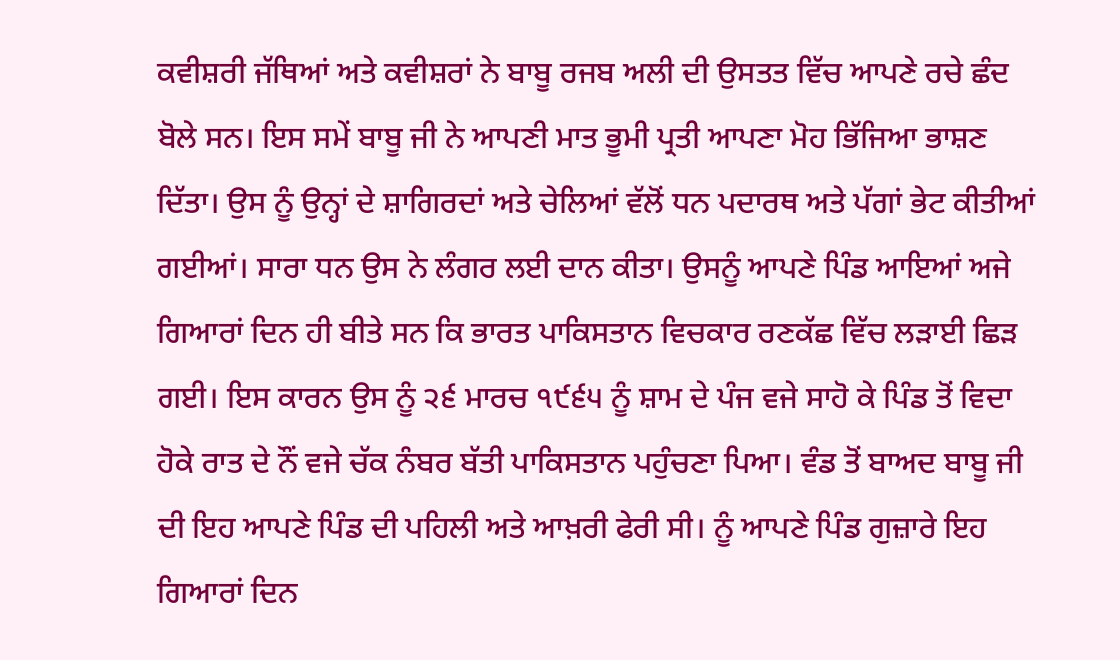ਕਵੀਸ਼ਰੀ ਜੱਥਿਆਂ ਅਤੇ ਕਵੀਸ਼ਰਾਂ ਨੇ ਬਾਬੂ ਰਜਬ ਅਲੀ ਦੀ ਉਸਤਤ ਵਿੱਚ ਆਪਣੇ ਰਚੇ ਛੰਦ ਬੋਲੇ ਸਨ। ਇਸ ਸਮੇਂ ਬਾਬੂ ਜੀ ਨੇ ਆਪਣੀ ਮਾਤ ਭੂਮੀ ਪ੍ਰਤੀ ਆਪਣਾ ਮੋਹ ਭਿੱਜਿਆ ਭਾਸ਼ਣ ਦਿੱਤਾ। ਉਸ ਨੂੰ ਉਨ੍ਹਾਂ ਦੇ ਸ਼ਾਗਿਰਦਾਂ ਅਤੇ ਚੇਲਿਆਂ ਵੱਲੋਂ ਧਨ ਪਦਾਰਥ ਅਤੇ ਪੱਗਾਂ ਭੇਟ ਕੀਤੀਆਂ ਗਈਆਂ। ਸਾਰਾ ਧਨ ਉਸ ਨੇ ਲੰਗਰ ਲਈ ਦਾਨ ਕੀਤਾ। ਉਸਨੂੰ ਆਪਣੇ ਪਿੰਡ ਆਇਆਂ ਅਜੇ ਗਿਆਰਾਂ ਦਿਨ ਹੀ ਬੀਤੇ ਸਨ ਕਿ ਭਾਰਤ ਪਾਕਿਸਤਾਨ ਵਿਚਕਾਰ ਰਣਕੱਛ ਵਿੱਚ ਲੜਾਈ ਛਿੜ ਗਈ। ਇਸ ਕਾਰਨ ਉਸ ਨੂੰ ੨੬ ਮਾਰਚ ੧੯੬੫ ਨੂੰ ਸ਼ਾਮ ਦੇ ਪੰਜ ਵਜੇ ਸਾਹੋ ਕੇ ਪਿੰਡ ਤੋਂ ਵਿਦਾ ਹੋਕੇ ਰਾਤ ਦੇ ਨੌਂ ਵਜੇ ਚੱਕ ਨੰਬਰ ਬੱਤੀ ਪਾਕਿਸਤਾਨ ਪਹੁੰਚਣਾ ਪਿਆ। ਵੰਡ ਤੋਂ ਬਾਅਦ ਬਾਬੂ ਜੀ ਦੀ ਇਹ ਆਪਣੇ ਪਿੰਡ ਦੀ ਪਹਿਲੀ ਅਤੇ ਆਖ਼ਰੀ ਫੇਰੀ ਸੀ। ਨੂੰ ਆਪਣੇ ਪਿੰਡ ਗੁਜ਼ਾਰੇ ਇਹ ਗਿਆਰਾਂ ਦਿਨ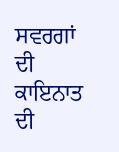ਸਵਰਗਾਂ ਦੀ ਕਾਇਨਾਤ ਦੀ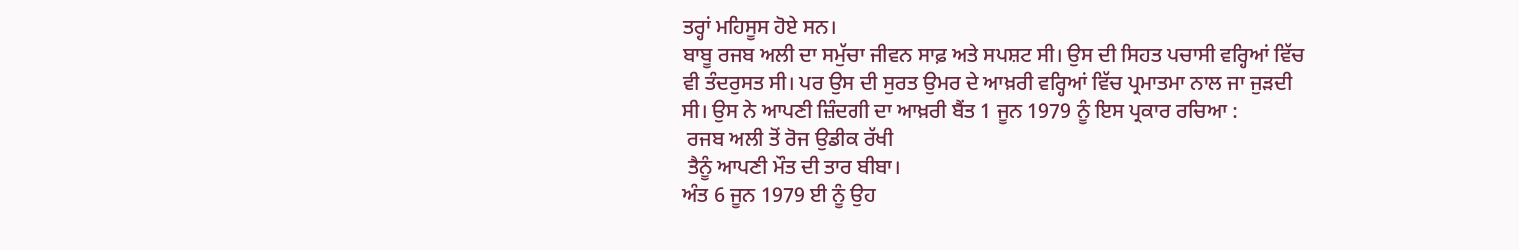ਤਰ੍ਹਾਂ ਮਹਿਸੂਸ ਹੋਏ ਸਨ।
ਬਾਬੂ ਰਜਬ ਅਲੀ ਦਾ ਸਮੁੱਚਾ ਜੀਵਨ ਸਾਫ਼ ਅਤੇ ਸਪਸ਼ਟ ਸੀ। ਉਸ ਦੀ ਸਿਹਤ ਪਚਾਸੀ ਵਰ੍ਹਿਆਂ ਵਿੱਚ ਵੀ ਤੰਦਰੁਸਤ ਸੀ। ਪਰ ਉਸ ਦੀ ਸੁਰਤ ਉਮਰ ਦੇ ਆਖ਼ਰੀ ਵਰ੍ਹਿਆਂ ਵਿੱਚ ਪ੍ਰਮਾਤਮਾ ਨਾਲ ਜਾ ਜੁੜਦੀ ਸੀ। ਉਸ ਨੇ ਆਪਣੀ ਜ਼ਿੰਦਗੀ ਦਾ ਆਖ਼ਰੀ ਬੈਂਤ 1 ਜੂਨ 1979 ਨੂੰ ਇਸ ਪ੍ਰਕਾਰ ਰਚਿਆ :
 ਰਜਬ ਅਲੀ ਤੋਂ ਰੋਜ ਉਡੀਕ ਰੱਖੀ
 ਤੈਨੂੰ ਆਪਣੀ ਮੌਤ ਦੀ ਤਾਰ ਬੀਬਾ।
ਅੰਤ 6 ਜੂਨ 1979 ਈ ਨੂੰ ਉਹ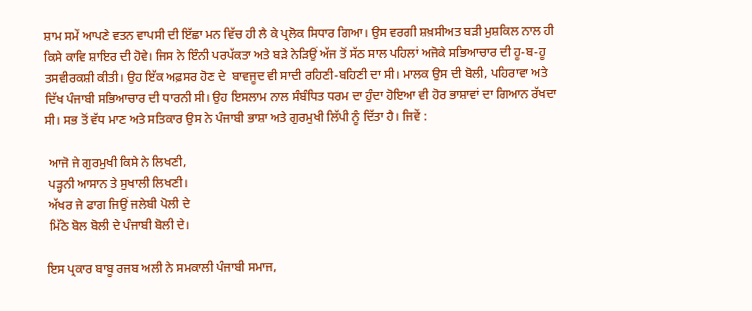ਸ਼ਾਮ ਸਮੇਂ ਆਪਣੇ ਵਤਨ ਵਾਪਸੀ ਦੀ ਇੱਛਾ ਮਨ ਵਿੱਚ ਹੀ ਲੈ ਕੇ ਪ੍ਰਲੋਕ ਸਿਧਾਰ ਗਿਆ। ਉਸ ਵਰਗੀ ਸ਼ਖ਼ਸੀਅਤ ਬੜੀ ਮੁਸ਼ਕਿਲ ਨਾਲ ਹੀ ਕਿਸੇ ਕਾਵਿ ਸ਼ਾਇਰ ਦੀ ਹੋਵੇ। ਜਿਸ ਨੇ ਇੰਨੀ ਪਰਪੱਕਤਾ ਅਤੇ ਬੜੇ ਨੇੜਿਉਂ ਅੱਜ ਤੋਂ ਸੱਠ ਸਾਲ ਪਹਿਲਾਂ ਅਜੋਕੇ ਸਭਿਆਚਾਰ ਦੀ ਹੂ-ਬ-ਹੂ ਤਸਵੀਰਕਸ਼ੀ ਕੀਤੀ। ਉਹ ਇੱਕ ਅਫ਼ਸਰ ਹੋਣ ਦੇ  ਬਾਵਜੂਦ ਵੀ ਸਾਦੀ ਰਹਿਣੀ-ਬਹਿਣੀ ਦਾ ਸੀ। ਮਾਲਕ ਉਸ ਦੀ ਬੋਲੀ, ਪਹਿਰਾਵਾ ਅਤੇ ਦਿੱਖ ਪੰਜਾਬੀ ਸਭਿਆਚਾਰ ਦੀ ਧਾਰਨੀ ਸੀ। ਉਹ ਇਸਲਾਮ ਨਾਲ ਸੰਬੰਧਿਤ ਧਰਮ ਦਾ ਹੁੰਦਾ ਹੋਇਆ ਵੀ ਹੋਰ ਭਾਸ਼ਾਵਾਂ ਦਾ ਗਿਆਨ ਰੱਖਦਾ ਸੀ। ਸਭ ਤੋਂ ਵੱਧ ਮਾਣ ਅਤੇ ਸਤਿਕਾਰ ਉਸ ਨੇ ਪੰਜਾਬੀ ਭਾਸ਼ਾ ਅਤੇ ਗੁਰਮੁਖੀ ਲਿੱਪੀ ਨੂੰ ਦਿੱਤਾ ਹੈ। ਜਿਵੇਂ :

 ਆਜੋ ਜੇ ਗੁਰਮੁਖੀ ਕਿਸੇ ਨੇ ਲਿਖਣੀ,
 ਪੜ੍ਹਨੀ ਆਸਾਨ ਤੇ ਸੁਖਾਲੀ ਲਿਖਣੀ।
 ਅੱਖਰ ਜੇ ਫਾਗ ਜਿਉਂ ਜਲੇਬੀ ਪੋਲੀ ਦੇ
 ਮਿੱਠੇ ਬੋਲ ਬੋਲੀ ਦੇ ਪੰਜਾਬੀ ਬੋਲੀ ਦੇ।

ਇਸ ਪ੍ਰਕਾਰ ਬਾਬੂ ਰਜਬ ਅਲੀ ਨੇ ਸਮਕਾਲੀ ਪੰਜਾਬੀ ਸਮਾਜ,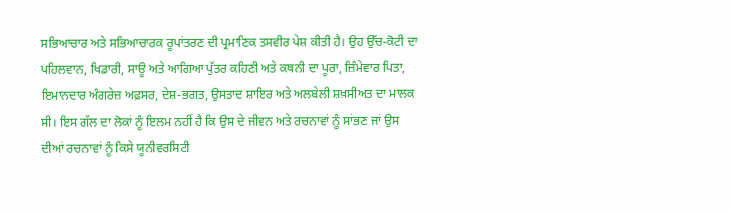ਸਭਿਆਚਾਰ ਅਤੇ ਸਭਿਆਚਾਰਕ ਰੂਪਾਂਤਰਣ ਦੀ ਪ੍ਰਮਾਣਿਕ ਤਸਵੀਰ ਪੇਸ਼ ਕੀਤੀ ਹੈ। ਉਹ ਉੱਚ-ਕੋਟੀ ਦਾ ਪਹਿਲਵਾਨ, ਖਿਡਾਰੀ, ਸਾਊ ਅਤੇ ਆਗਿਆ ਪੁੱਤਰ ਕਹਿਣੀ ਅਤੇ ਕਥਨੀ ਦਾ ਪੂਰਾ, ਜ਼ਿੰਮੇਵਾਰ ਪਿਤਾ, ਇਮਾਨਦਾਰ ਅੰਗਰੇਜ਼ ਅਫ਼ਸਰ, ਦੇਸ਼-ਭਗਤ, ਉਸਤਾਦ ਸ਼ਾਇਰ ਅਤੇ ਅਲਬੇਲੀ ਸ਼ਖ਼ਸੀਅਤ ਦਾ ਮਾਲਕ ਸੀ। ਇਸ ਗੱਲ ਦਾ ਲੋਕਾਂ ਨੂੰ ਇਲਮ ਨਹੀਂ ਹੈ ਕਿ ਉਸ ਦੇ ਜੀਵਨ ਅਤੇ ਰਚਨਾਵਾਂ ਨੂੰ ਸਾਂਭਣ ਜਾਂ ਉਸ ਦੀਆਂ ਰਚਨਾਵਾਂ ਨੂੰ ਕਿਸੇ ਯੂਨੀਵਰਸਿਟੀ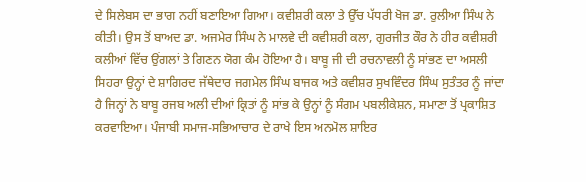ਦੇ ਸਿਲੇਬਸ ਦਾ ਭਾਗ ਨਹੀਂ ਬਣਾਇਆ ਗਿਆ। ਕਵੀਸ਼ਰੀ ਕਲਾ ਤੇ ਉੱਚ ਪੱਧਰੀ ਖੋਜ ਡਾ. ਰੁਲੀਆ ਸਿੰਘ ਨੇ ਕੀਤੀ। ਉਸ ਤੋਂ ਬਾਅਦ ਡਾ. ਅਜਮੇਰ ਸਿੰਘ ਨੇ ਮਾਲਵੇ ਦੀ ਕਵੀਸ਼ਰੀ ਕਲਾ, ਗੁਰਜੀਤ ਕੌਰ ਨੇ ਹੀਰ ਕਵੀਸ਼ਰੀ ਕਲੀਆਂ ਵਿੱਚ ਉਂਗਲਾਂ ਤੇ ਗਿਣਨ ਯੋਗ ਕੰਮ ਹੋਇਆ ਹੈ। ਬਾਬੂ ਜੀ ਦੀ ਰਚਨਾਵਲੀ ਨੂੰ ਸਾਂਭਣ ਦਾ ਅਸਲੀ ਸਿਹਰਾ ਉਨ੍ਹਾਂ ਦੇ ਸ਼ਾਗਿਰਦ ਜੱਥੇਦਾਰ ਜਗਮੇਲ ਸਿੰਘ ਬਾਜਕ ਅਤੇ ਕਵੀਸ਼ਰ ਸੁਖਵਿੰਦਰ ਸਿੰਘ ਸੁਤੰਤਰ ਨੂੰ ਜਾਂਦਾ ਹੈ ਜਿਨ੍ਹਾਂ ਨੇ ਬਾਬੂ ਰਜਬ ਅਲੀ ਦੀਆਂ ਕ੍ਰਿਤਾਂ ਨੂੰ ਸਾਂਭ ਕੇ ਉਨ੍ਹਾਂ ਨੂੰ ਸੰਗਮ ਪਬਲੀਕੇਸ਼ਨ, ਸਮਾਣਾ ਤੋਂ ਪ੍ਰਕਾਸ਼ਿਤ ਕਰਵਾਇਆ। ਪੰਜਾਬੀ ਸਮਾਜ-ਸਭਿਆਚਾਰ ਦੇ ਰਾਖੇ ਇਸ ਅਨਮੋਲ ਸ਼ਾਇਰ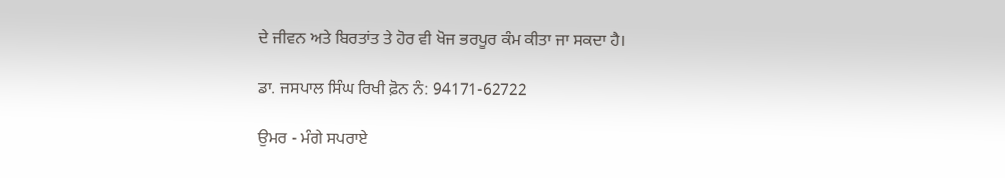ਦੇ ਜੀਵਨ ਅਤੇ ਬਿਰਤਾਂਤ ਤੇ ਹੋਰ ਵੀ ਖੋਜ ਭਰਪੂਰ ਕੰਮ ਕੀਤਾ ਜਾ ਸਕਦਾ ਹੈ।

ਡਾ. ਜਸਪਾਲ ਸਿੰਘ ਰਿਖੀ ਫ਼ੋਨ ਨੰ: 94171-62722

ਉਮਰ - ਮੰਗੇ ਸਪਰਾਏ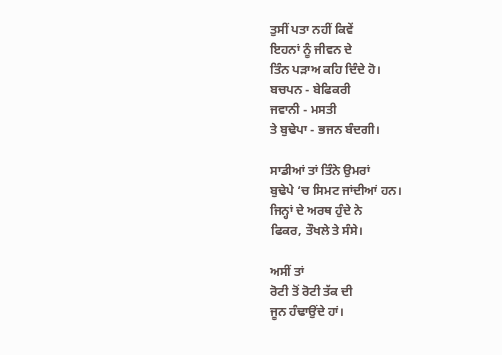ਤੁਸੀਂ ਪਤਾ ਨਹੀਂ ਕਿਵੇਂ
ਇਹਨਾਂ ਨੂੰ ਜੀਵਨ ਦੇ
ਤਿੰਨ ਪੜਾਅ ਕਹਿ ਦਿੰਦੇ ਹੋ।
ਬਚਪਨ - ਬੇਫਿਕਰੀ
ਜਵਾਨੀ - ਮਸਤੀ
ਤੇ ਬੁਢੇਪਾ - ਭਜਨ ਬੰਦਗੀ।

ਸਾਡੀਆਂ ਤਾਂ ਤਿੰਨੇ ਉਮਰਾਂ
ਬੁਢੇਪੇ ‘ਚ ਸਿਮਟ ਜਾਂਦੀਆਂ ਹਨ।
ਜਿਨ੍ਹਾਂ ਦੇ ਅਰਥ ਹੁੰਦੇ ਨੇ
ਫਿਕਰ, ਤੌਖਲੇ ਤੇ ਸੰਸੇ।

ਅਸੀਂ ਤਾਂ
ਰੋਟੀ ਤੋਂ ਰੋਟੀ ਤੱਕ ਦੀ
ਜੂਨ ਹੰਢਾਉਂਦੇ ਹਾਂ।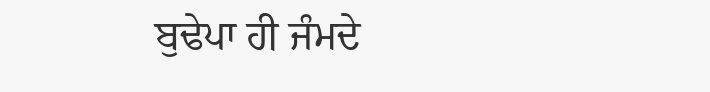ਬੁਢੇਪਾ ਹੀ ਜੰਮਦੇ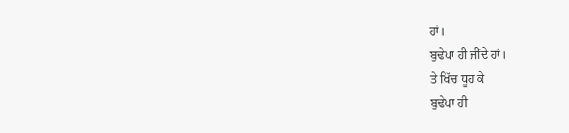ਹਾਂ।
ਬੁਢੇਪਾ ਹੀ ਜੀਂਦੇ ਹਾਂ।
ਤੇ ਖਿੱਚ ਧੂਹ ਕੇ
ਬੁਢੇਪਾ ਹੀ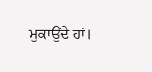ਮੁਕਾਉਂਦੇ ਹਾਂ।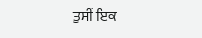ਤੁਸੀਂ ਇਕ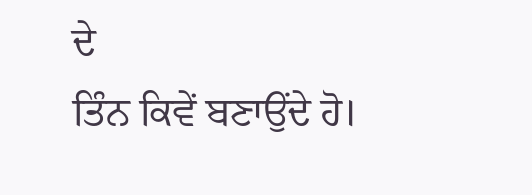ਦੇ
ਤਿੰਨ ਕਿਵੇਂ ਬਣਾਉਂਦੇ ਹੋ।